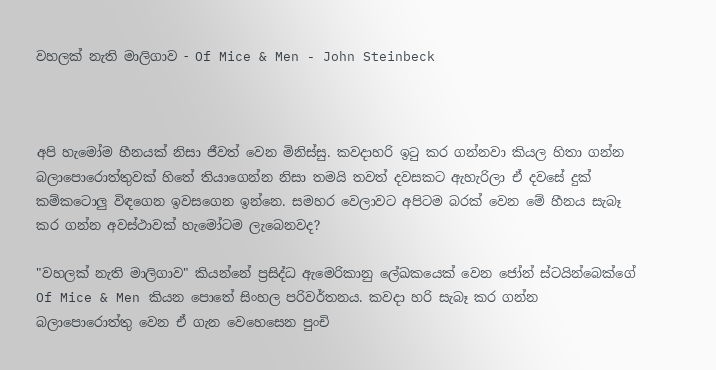වහලක් නැති මාලිගාව - Of Mice & Men - John Steinbeck



අපි හැමෝම හීනයක් නිසා ජීවත් වෙන මිනිස්සු. කවදාහරි ඉටු කර ගන්නවා කියල හිතා ගන්න බලාපොරොත්තුවක් හිතේ තියාගෙන්න නිසා තමයි තවත් දවසකට ඇහැරිලා ඒ දවසේ දුක් කම්කටොලු විඳගෙන ඉවසගෙන ඉන්නෙ. සමහර වෙලාවට අපිටම බරක් වෙන මේ හීනය සැබෑ කර ගන්න අවස්ථාවක් හැමෝටම ලැබෙනවද?

"වහලක් නැති මාලිගාව" කියන්නේ ප්‍රසිද්ධ ඇමෙරිකානු ලේඛකයෙක් වෙන ජෝන් ස්ටයින්බෙක්ගේ Of Mice & Men කියන පොතේ සිංහල පරිවර්තනය. කවදා හරි සැබෑ කර ගන්න බලාපොරොත්තු වෙන ඒ ගැන වෙහෙසෙන පුංචි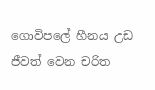ගොවිපලේ හීනය උඩ ජීවත් වෙන චරිත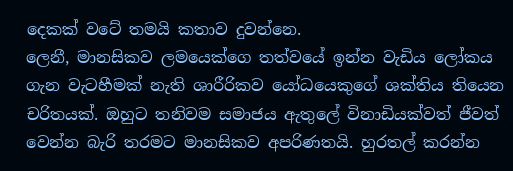දෙකක් වටේ තමයි කතාව දුවන්නෙ.
ලෙනී, මානසිකව ලමයෙක්ගෙ තත්වයේ ඉන්න වැඩිය ලෝකය ගැන වැටහීමක් නැති ශාරීරිකව යෝධයෙකුගේ ශක්තිය තියෙන චරිතයක්. ඔහුට තනිවම සමාජය ඇතුලේ විනාඩියක්වත් ජීවත් වෙන්න බැරි තරමට මානසිකව අපරිණතයි. හුරතල් කරන්න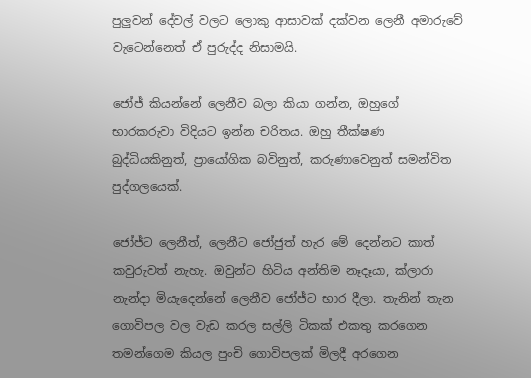පුලුවන් දේවල් වලට ලොකු ආසාවක් දක්වන ලෙනී අමාරුවේ වැටෙන්නෙත් ඒ පුරුද්ද නිසාමයි.

ජෝජ් කියන්නේ ලෙනීව බලා කියා ගන්න, ඔහුගේ භාරකරුවා විදියට ඉන්න චරිතය. ඔහු තීක්ෂණ බුද්ධියකිනුත්, ප්‍රායෝගික බවිනුත්, කරුණාවෙනුත් සමන්විත පුද්ගලයෙක්.

ජෝජ්ට ලෙනීත්, ලෙනීට ජෝජුත් හැර මේ දෙන්නට කාත් කවුරුවත් නැහැ. ඔවුන්ට හිටිය අන්තිම නෑදෑයා, ක්ලාරා නැන්දා මියැදෙන්නේ ලෙනීව ජෝජ්ට භාර දීලා. තැනින් තැන ගොවිපල වල වැඩ කරල සල්ලි ටිකක් එකතු කරගෙන තමන්ගෙම කියල පුංචි ගොවිපලක් මිලදී අරගෙන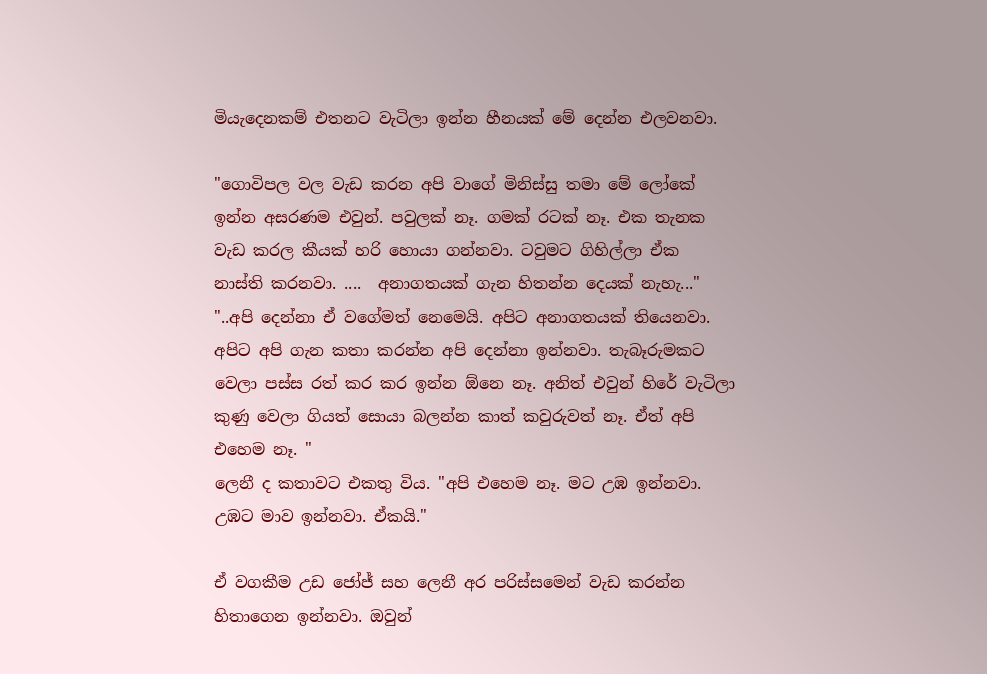මියැදෙනකම් එතනට වැටිලා ඉන්න හීනයක් මේ දෙන්න එලවනවා.

"ගොවිපල වල වැඩ කරන අපි වාගේ මිනිස්සු තමා මේ ලෝකේ ඉන්න අසරණම එවුන්. පවුලක් නෑ. ගමක් රටක් නෑ. එක තැනක වැඩ කරල කීයක් හරි හොයා ගන්නවා. ටවුමට ගිහිල්ලා ඒක නාස්ති කරනවා. ....  අනාගතයක් ගැන හිතන්න දෙයක් නැහැ..."
"..අපි දෙන්නා ඒ වගේමත් නෙමෙයි. අපිට අනාගතයක් තියෙනවා. අපිට අපි ගැන කතා කරන්න අපි දෙන්නා ඉන්නවා. තැබෑරුමකට වෙලා පස්ස රත් කර කර ඉන්න ඕනෙ නෑ. අනිත් එවුන් හිරේ වැටිලා කුණු වෙලා ගියත් සොයා බලන්න කාත් කවුරුවත් නෑ. ඒත් අපි එහෙම නෑ. "
ලෙනී ද කතාවට එකතු විය. "අපි එහෙම නෑ. මට උඹ ඉන්නවා. උඹට මාව ඉන්නවා. ඒකයි."

ඒ වගකීම උඩ ජෝජ් සහ ලෙනී අර පරිස්සමෙන් වැඩ කරන්න හිතාගෙන ඉන්නවා. ඔවුන්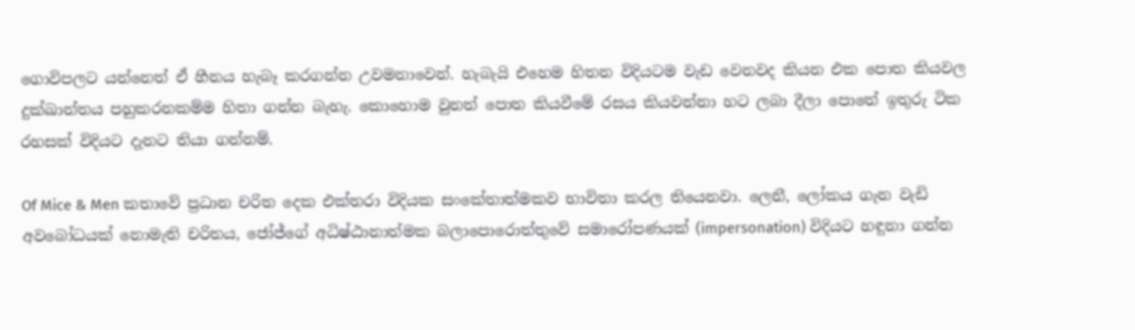ගොවිපලට යන්නෙත් ඒ හීනය හැබෑ කරගන්න උවමනාවෙන්. හැබැයි එහෙම හිතන විදියටම වැඩ වෙනවද කියන එක පොත කියවල දුක්ඛාන්තය පහුකරනකම්ම හිතා ගන්න බැහැ. කොහොම වුනත් පොත කියවීමේ රසය කියවන්නා හට ලබා දීලා පොතේ ඉතුරු ටික රහසක් විදියට දැනට තියා ගන්නම්.

Of Mice & Men කතාවේ ප්‍රධාන චරිත දෙක එක්තරා විදියක සංකේතාත්මකව භාවිතා කරල තියෙනවා. ලෙනී, ලෝකය ගැන වැඩි අවබෝධයක් නොමැති චරිතය, ජෝජ්ගේ අධිෂ්ඨානාත්මක බලාපොරොත්තුවේ සමාරෝපණයක් (impersonation) විදියට හඳුනා ගන්න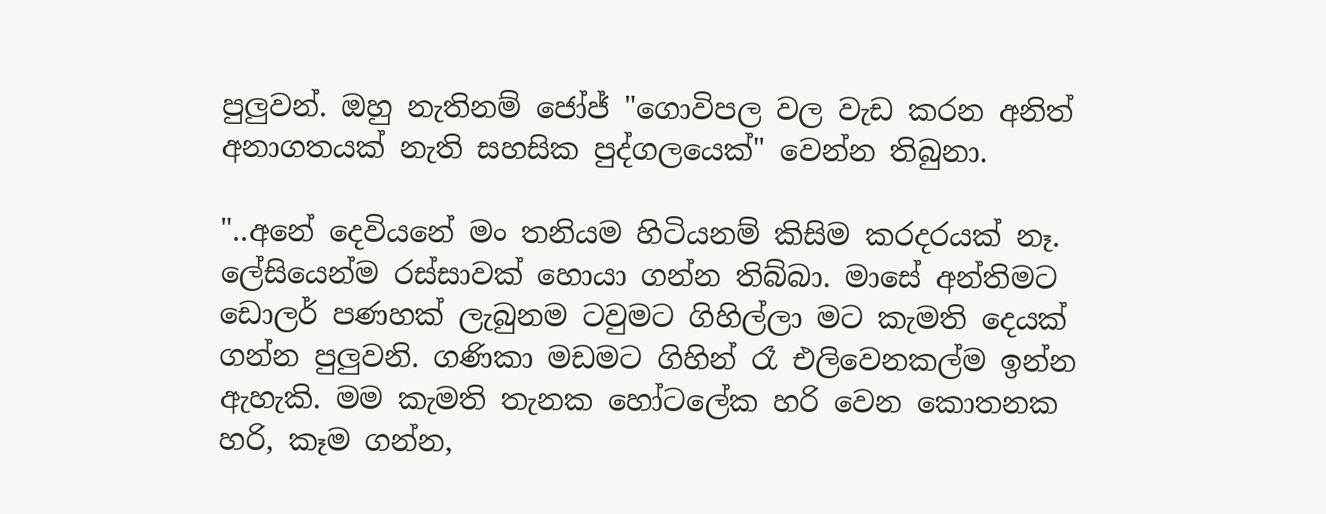පුලුවන්. ඔහු නැතිනම් ජෝජ් "ගොවිපල වල වැඩ කරන අනිත් අනාගතයක් නැති සහසික පුද්ගලයෙක්" වෙන්න තිබුනා.

"..අනේ දෙවියනේ මං තනියම හිටියනම් කිසිම කරදරයක් නෑ. ලේසියෙන්ම රස්සාවක් හොයා ගන්න තිබ්බා. මාසේ අන්තිමට ඩොලර් පණහක් ලැබුනම ටවුමට ගිහිල්ලා මට කැමති දෙයක් ගන්න පුලුවනි. ගණිකා මඩමට ගිහින් රෑ එලිවෙනකල්ම ඉන්න ඇහැකි. මම කැමති තැනක හෝටලේක හරි වෙන කොතනක හරි, කෑම ගන්න,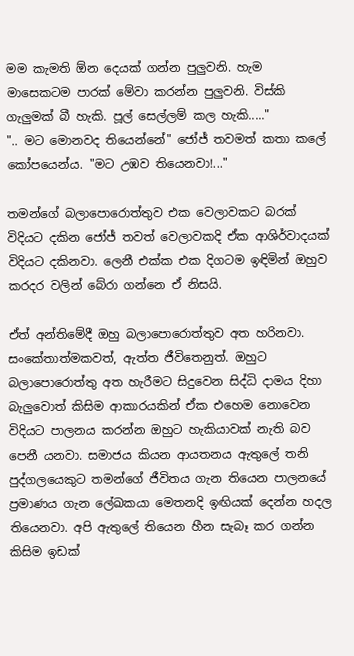මම කැමති ඕන දෙයක් ගන්න පුලුවනි. හැම මාසෙකටම පාරක් මේවා කරන්න පුලුවනි. විස්කි ගැලුමක් බී හැකි. පූල් සෙල්ලම් කල හැකි....."
".. මට මොනවද තියෙන්නේ" ජෝජ් තවමත් කතා කලේ කෝපයෙන්ය. "මට උඹව තියෙනවා!..."

තමන්ගේ බලාපොරොත්තුව එක වෙලාවකට බරක් විදියට දකින ජෝජ් තවත් වෙලාවකදි ඒක ආශිර්වාදයක් විදියට දකිනවා. ලෙනී එක්ක එක දිගටම ඉඳිමින් ඔහුව කරදර වලින් බේරා ගන්නෙ ඒ නිසයි.

ඒත් අන්තිමේදී ඔහු බලාපොරොත්තුව අත හරිනවා. සංකේතාත්මකවත්, ඇත්ත ජීවිතෙනුත්. ඔහුට බලාපොරොත්තු අත හැරීමට සිදුවෙන සිද්ධි දාමය දිහා බැලු‍වොත් කිසිම ආකාරයකින් ඒක එහෙම නොවෙන විදියට පාලනය කරන්න ඔහුට හැකියාවක් නැති බව පෙනී යනවා. සමාජය කියන ආයතනය ඇතුලේ තනි පුද්ගලයෙකුට තමන්ගේ ජීවිතය ගැන තියෙන පාලනයේ ප්‍රමාණය ගැන ලේඛකයා මෙතනදි ඉඟියක් දෙන්න හදල තියෙනවා. අපි ඇතුලේ තියෙන හීන සැබෑ කර ගන්න කිසිම ඉඩක්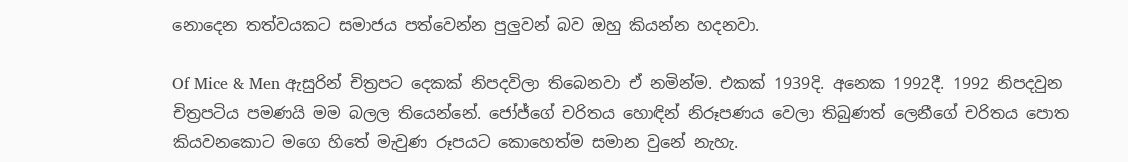නොදෙන තත්වයකට සමාජය පත්වෙන්න පුලුවන් බව ඔහු කියන්න හදනවා.

Of Mice & Men ඇසුරින් චිත්‍රපට දෙකක් නිපදවිලා තිබෙනවා ඒ නමින්ම. එකක් 1939දි. අනෙක 1992දී. 1992 නිපදවුන චිත්‍රපටිය පමණයි මම බලල තියෙන්නේ. ජෝජ්ගේ චරිතය හොඳින් නිරූපණය වෙලා තිබුණත් ලෙනීගේ චරිතය පොත කියවනකොට මගෙ හිතේ මැවුණ රූපයට කොහෙත්ම සමාන වුනේ නැහැ.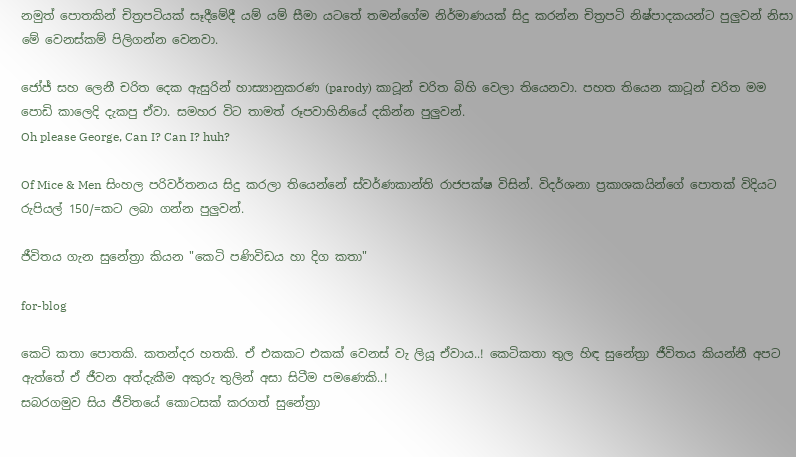නමුත් පොතකින් චිත්‍රපටියක් සෑදීමේදී යම් යම් සීමා යටතේ තමන්ගේම නිර්මාණයක් සිදු කරන්න චිත්‍රපටි නිෂ්පාදකයන්ට පුලුවන් නිසා මේ වෙනස්කම් පිලිගන්න වෙනවා.

ජෝජ් සහ ලෙනී චරිත දෙක ඇසුරින් හාස්‍යානුකරණ (parody) කාටූන් චරිත බිහි වෙලා තියෙනවා. පහත තියෙන කාටූන් චරිත මම පොඩි කාලෙදි දැකපු ඒවා. සමහර විට තාමත් රූපවාහිනියේ දකින්න පුලුවන්.
Oh please George, Can I? Can I? huh?

Of Mice & Men සිංහල පරිවර්තනය සිදු කරලා තියෙන්නේ ස්වර්ණකාන්ති රාජපක්ෂ විසින්. විදර්ශනා ප්‍රකාශකයින්ගේ පොතක් විදියට රුපියල් 150/=කට ලබා ගන්න පුලුවන්.

ජීවිතය ගැන සුනේත්‍රා කියන "කෙටි පණිවිඩය හා දිග කතා"

for-blog

කෙටි කතා පොතකි. කතන්දර හතකි. ඒ එකකට එකක් වෙනස් වැ ලියූ ඒවාය..! කෙටිකතා තුල හිඳ සුනේත්‍රා ජීවිතය කියන්නී අපට ඇත්තේ ඒ ජීවන අත්දැකීම අකුරු තුලින් අසා සිටීම පමණෙකි..!
සබරගමුව සිය ජීවිතයේ කොටසක් කරගත් සුනේත්‍රා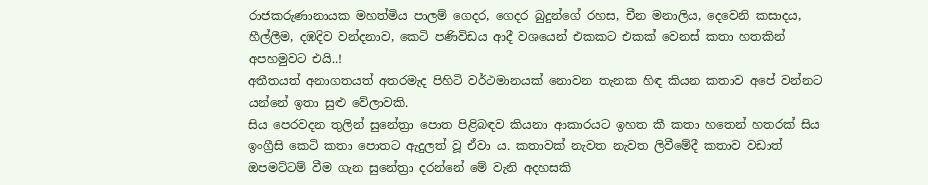රාජකරුණානායක මහත්මිය පාලම් ගෙදර, ගෙදර බුදුන්ගේ රහස, චීන මනාලිය, දෙවෙනි කසාදය, හීල්ලීම, දඹදිව වන්දනාව, කෙටි පණිවිඩය ආදී වශයෙන් එකකට එකක් වෙනස් කතා හතකින් අපහමුවට එයි..!
අතීතයත් අනාගතයත් අතරමැද පිහිටි වර්ථමානයක් නොවන තැනක හිඳ කියන කතාව අපේ වන්නට යන්නේ ඉතා සුළු වේලාවකි.
සිය පෙරවදන තුලින් සුනේත්‍රා පොත පිළිබඳව කියනා ආකාරයට ඉහත කී කතා හතෙන් හතරක් සිය ඉංග්‍රීසි කෙටි කතා පොතට ඇදුලත් වූ ඒවා ය. කතාවක් නැවත නැවත ලිවීමේදී කතාව වඩාත් ඔපමට්ටම් වීම ගැන සුනේත්‍රා දරන්නේ මේ වැනි අදහසකි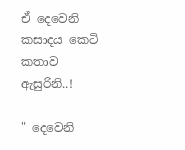ඒ දෙවෙනි කසාදය කෙටි කතාව ඇසුරිනි..!

" දෙවෙනි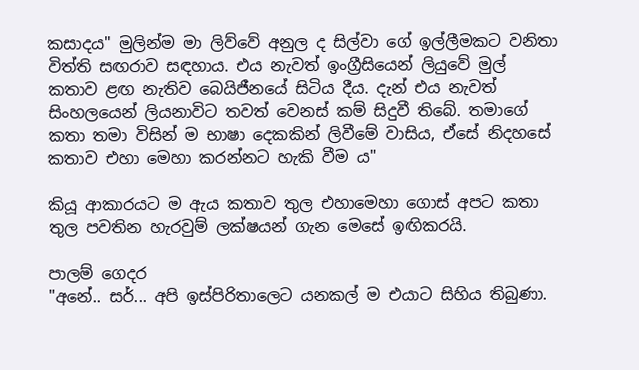කසාදය" මුලින්ම මා ලිව්වේ අනුල ද සිල්වා ගේ ඉල්ලීමකට වනිතා විත්ති සඟරාව සඳහාය. එය නැවත් ඉංග්‍රීසියෙන් ලියුවේ මුල් කතාව ළඟ නැතිව බෙයිජීනයේ සිටිය දීය. දැන් එය නැවත් සිංහලයෙන් ලියනාවිට තවත් වෙනස් කම් සිදුවී තිබේ. තමාගේ කතා තමා විසින් ම භාෂා දෙකකින් ලිවීමේ වාසිය, ඒසේ නිදහසේ කතාව එහා මෙහා කරන්නට හැකි වීම ය"

කියූ ආකාරයට ම ඇය කතාව තුල එහාමෙහා ගොස් අපට කතා තුල පවතින හැරවුම් ලක්ෂයන් ගැන මෙසේ ඉඟිකරයි.

පාලම් ගෙදර
"අනේ.. සර්... අපි ඉස්පිරිතාලෙට යනකල් ම එයාට සිහිය තිබුණා.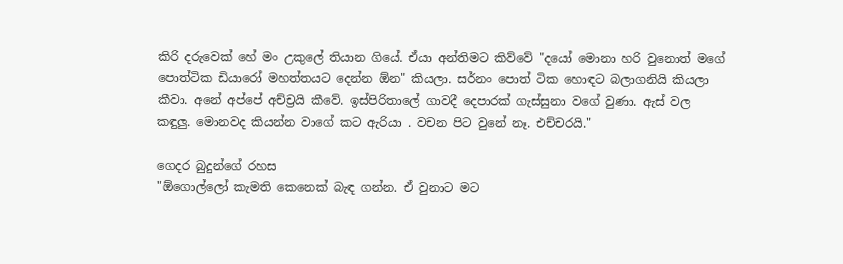කිරි දරුවෙක් හේ මං උකුලේ තියාන ගියේ. ඒයා අන්තිමට කිව්වේ "දයෝ මොනා හරි වුනොත් මගේ පොත්ටික ඩියාරෝ මහත්තයට දෙන්න ඕන" කියලා. සර්නං පොත් ටික හොඳට බලාගනියි කියලා කීවා. අනේ අප්පේ අච්ච්‍රයි කීවේ. ඉස්පිරිතාලේ ගාවදී දෙපාරක් ගැස්සුනා වගේ වුණා. ඇස් වල කඳුලු. මොනවද කියන්න වාගේ කට ඇරියා . වචන පිට වුනේ නෑ. එච්චරයි."

ගෙදර බුදුන්ගේ රහස
"ඕගොල්ලෝ කැමති කෙනෙක් බැඳ ගන්න. ඒ වුනාට මට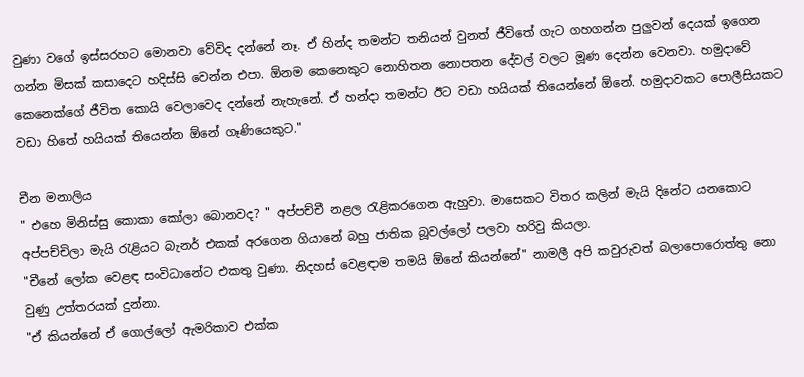වුණා වගේ ඉස්සරහට මොනවා වේවිද දන්නේ නෑ. ඒ හින්ද තමන්ට තනියන් වුනත් ජීවිතේ ගැට ගහගන්න පුලුවන් දෙයක් ඉගෙන ගන්න මිසක් කසාදෙට හදිස්සි වෙන්න එපා. ඕනම කෙනෙකුට නොහිතන නොපතන දේවල් වලට මූණ දෙන්න වෙනවා. හමුදාවේ කෙනෙක්ගේ ජීවිත කොයි වෙලාවෙද දන්නේ නැහැනේ. ඒ හන්දා තමන්ට ඊට වඩා හයියක් තියෙන්නේ ඕනේ. හමුදාවකට පොලීසියකට වඩා හිතේ හයියක් තියෙන්න ඕනේ ගෑණියෙකුට."

චීන මනාලිය
" එහෙ මිනිස්සු කොකා කෝලා බොනවද? " අප්පච්චී නළල රැළිකරගෙන ඇහුවා. මාසෙකට විතර කලින් මැයි දිනේට යනකොට අප්පච්චිලා මැයි රැළියට බැනර් එකක් අරගෙන ගියානේ බහු ජාතික බූවල්ලෝ පලවා හරිවු කියලා.
"චීනේ ලෝක වෙළඳ සංවිධානේට එකතු වුණා. නිදහස් වෙළඳාම තමයි ඕනේ කියන්නේ" නාමලී අපි කවුරුවත් බලාපොරොත්තු නො වුණු උත්තරයක් දුන්නා.
"ඒ කියන්නේ ඒ ගොල්ලෝ ඇමරිකාව එක්ක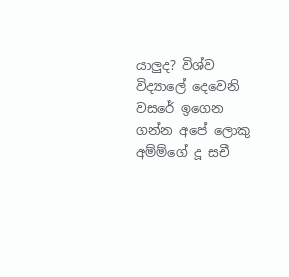යාලුද? විශ්ව විද්‍යාලේ දෙවෙනි වසරේ ඉගෙන ගන්න අපේ ලොකු අම්ම්ගේ දූ සචී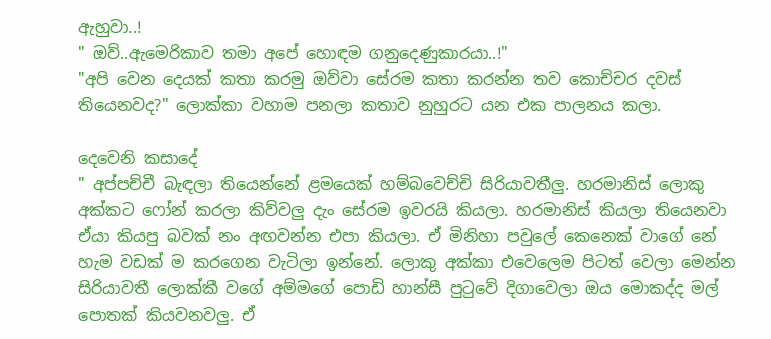ඇහුවා..!
" ඔව්..ඇමෙරිකාව තමා අපේ හොඳම ගනුදෙණුකාරයා..!"
"අපි වෙන දෙයක් කතා කරමු ඔව්වා සේරම කතා කරන්න තව කොච්චර දවස් තියෙනවද?" ලොක්කා වහාම පනලා කතාව නුහුරට යන එක පාලනය කලා.

දෙවෙනි කසාදේ
" අප්පච්චී බැඳලා තියෙන්නේ ළමයෙක් හම්බවෙච්චි සිරියාවතීලු. හරමානිස් ලොකු අක්කට ෆෝන් කරලා කිව්වලු දැං සේරම ඉවරයි කියලා. හරමානිස් කියලා තියෙනවා ඒයා කියපු බවක් නං අඟවන්න එපා කියලා. ඒ මිනිහා පවුලේ කෙනෙක් වාගේ නේ හැම වඩක් ම කරගෙන වැටිලා ඉන්නේ. ලොකු අක්කා එවෙලෙම පිටත් වෙලා මෙන්න සිරියාවතී ලොක්කී වගේ අම්මගේ පොඩි හාන්සී පුටුවේ දිගාවෙලා ඔය මොකද්ද මල් පොතක් කියවනවලු. ඒ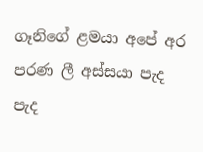ගෑනිගේ ළමයා අපේ අර පරණ ලී අස්සයා පැද පැද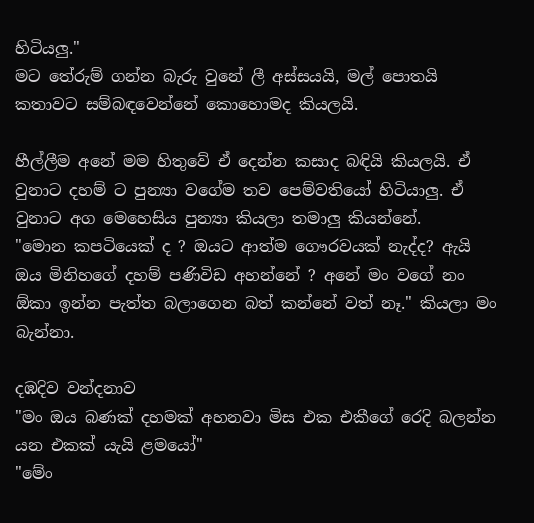හිටියලු."
මට තේරුම් ගන්න බැරු වුනේ ලී අස්සයයි, මල් පොතයි කතාවට සම්බඳවෙන්නේ කොහොමද කියලයි.

හීල්ලීම අනේ මම හිතුවේ ඒ දෙන්න කසාද බඳියි කියලයි. ඒ වුනාට දහම් ට පුන්‍යා වගේම තව පෙම්වතියෝ හිටියාලු. ඒ වුනාට අග මෙහෙසිය පුන්‍යා කියලා තමාලු කියන්නේ.
"මොන කපටියෙක් ද ? ඔයට ආත්ම ගෞරවයක් නැද්ද? ඇයි ඔය මිනිහගේ දහම් පණිවිඩ අහන්නේ ? අනේ මං වගේ නං ඕකා ඉන්න පැත්ත බලාගෙන බත් කන්නේ වත් නෑ." කියලා මං බැන්නා.

දඹදිව වන්දනාව
"මං ඔය බණක් දහමක් අහනවා මිස එක එකීගේ රෙදි බලන්න යන එකක් යැයි ළමයෝ"
"මේං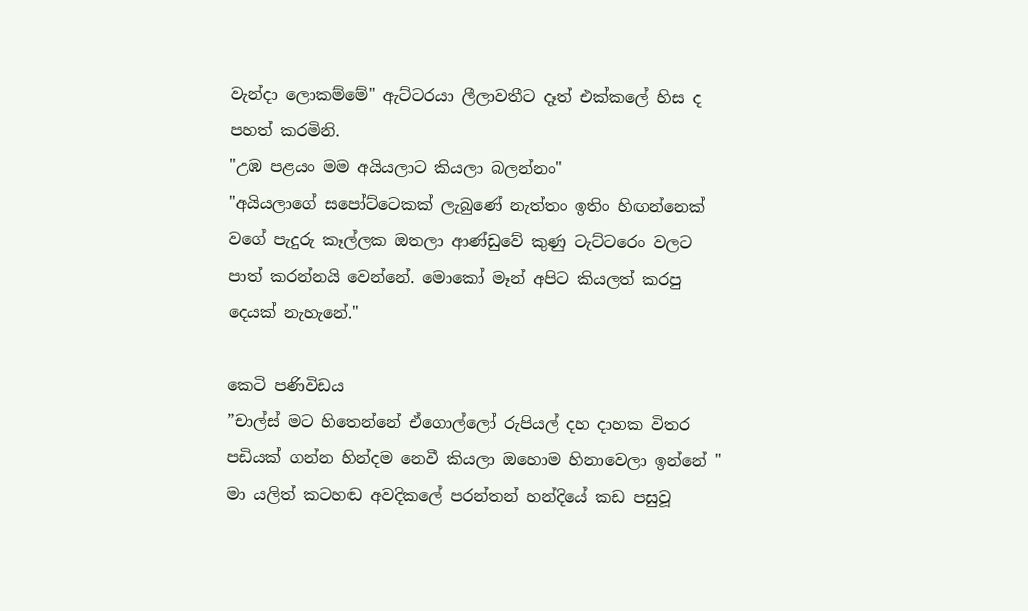වැන්දා ලොකම්මේ" ඇට්ටරයා ලීලාවතීට දෑත් එක්කලේ හිස ද පහත් කරමිනි.
"උඹ පළයං මම අයියලාට කියලා බලන්නං"
"අයියලාගේ සපෝට්ටෙකක් ලැබුණේ නැත්තං ඉතිං හිඟන්නෙක් වගේ පැදුරු කෑල්ලක ඔතලා ආණ්ඩුවේ කුණු ටැට්ටරෙං වලට පාත් කරන්නයි වෙන්නේ. මොකෝ මෑන් අපිට කියලත් කරපු දෙයක් නැහැනේ."

කෙටි පණිවිඩය
”චාල්ස් මට හිතෙන්නේ ඒගොල්ලෝ රුපියල් දහ දාහක විතර පඩියක් ගන්න හින්දම නෙවී කියලා ඔහොම හිනාවෙලා ඉන්නේ " මා යලිත් කටහඬ අවදිකලේ පරන්තන් හන්දියේ කඩ පසුවූ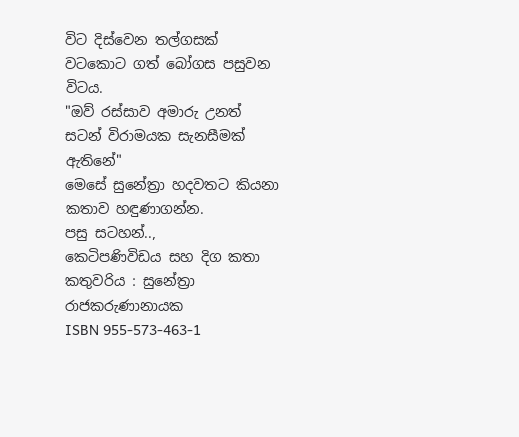විට දිස්වෙන තල්ගසක් වටකොට ගත් බෝගස පසුවන විටය.
"ඔව් රස්සාව අමාරු උනත් සටන් විරාමයක සැනසීමක් ඇතිනේ"
මෙසේ සුනේත්‍රා හදවතට කියනා කතාව හඳුණාගන්න.
පසු සටහන්..,
කෙටිපණිවිඩය සහ දිග කතා
කතුවරිය : සුනේත්‍රා රාජකරුණානායක
ISBN 955-573-463-1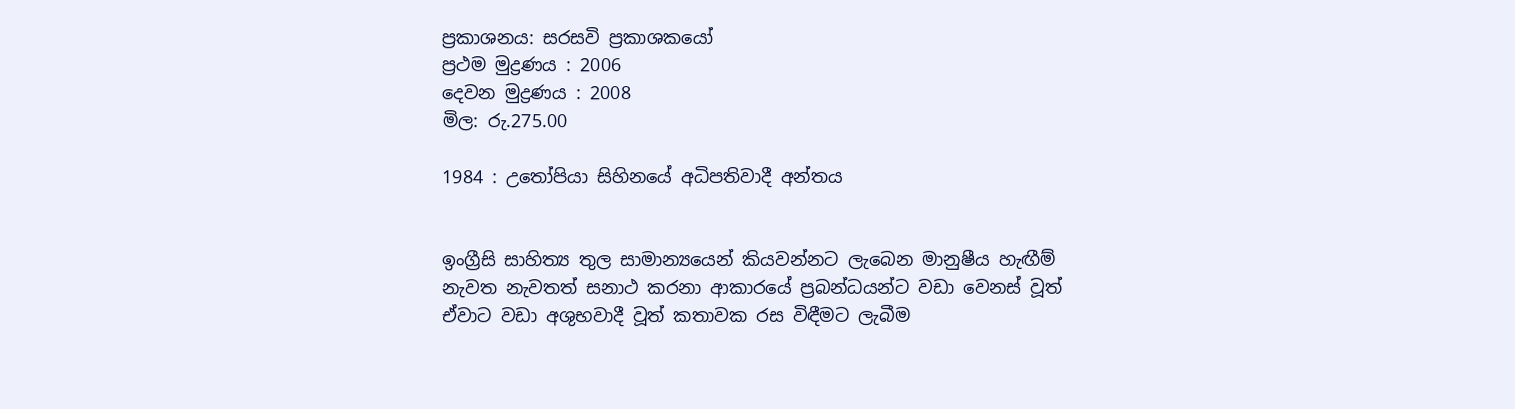ප්‍රකාශනය: සරසවි ප්‍රකාශකයෝ
ප්‍රථම මුද්‍රණය : 2006
දෙවන මුද්‍රණය : 2008
මිල: රු.275.00

1984 : උතෝපියා සිහිනයේ අධිපතිවාදී අන්තය


ඉංග්‍රීසි සාහිත්‍ය තුල සාමාන්‍යයෙන් කියවන්නට ලැබෙන මානුෂීය හැඟීම් නැවත නැවතත් සනාථ කරනා ආකාරයේ ප්‍රබන්ධයන්ට වඩා වෙනස් වූත් ඒවාට වඩා අශුභවාදී වූත් කතාවක රස විඳීමට ලැබීම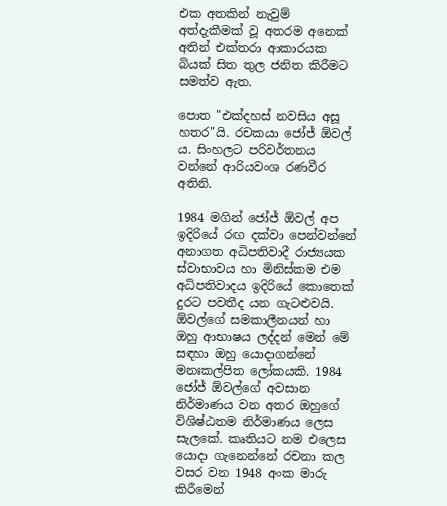එක අතකින් නැවුම් අත්දැකීමක් වූ අතරම අනෙක් අතින් එක්තරා ආකාරයක බියක් සිත තුල ජනිත කිරීමට සමත්ව ඇත.

පොත "එක්දහස් නවසිය අසූ හතර"යි. රචකයා ජෝජ් ඕවල් ය. සිංහලට පරිවර්තනය වන්නේ ආරියවංශ රණවීර අතිනි.

1984 මගින් ජෝජ් ඕවල් අප ඉදිරියේ රඟ දක්වා පෙන්වන්නේ අනාගත අධිපතිවාදී රාජ්‍යයක ස්වාභාවය හා මිනිස්කම එම අධිපතිවාදය ඉදිරියේ කොතෙක් දුරට පවතීද යන ගැටළුවයි. ඕවල්ගේ සමකාලීනයන් හා ඔහු ආභාෂය ලද්දන් මෙන් මේ සඳහා ඔහු යොදාගන්නේ මනඃකල්පිත ලෝකයකි. 1984 ජෝජ් ඕවල්ගේ අවසාන නිර්මාණය වන අතර ඔහුගේ විශිෂ්ඨතම නිර්මාණය ලෙස සැලකේ. කෘතියට නම එලෙස යොදා ගැනෙන්නේ රචනා කල වසර වන 1948 අංක මාරු කිරීමෙන්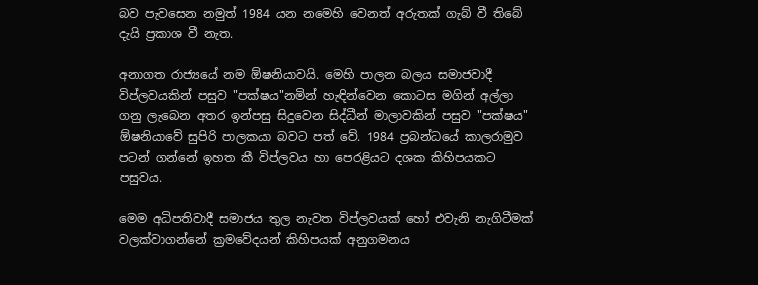බව පැවසෙන නමුත් 1984 යන නමෙහි වෙනත් අරුතක් ගැබ් වී තිබේ දැයි ප්‍රකාශ වී නැත.

අනාගත රාජ්‍යයේ නම ඕෂනියාවයි. මෙහි පාලන බලය සමාජවාදී විප්ලවයකින් පසුව "පක්ෂය"නමින් හැඳින්වෙන කොටස මගින් අල්ලා ගනු ලැබෙන අතර ඉන්පසු සිදුවෙන සිද්ධීන් මාලාවකින් පසුව "පක්ෂය" ඕෂනියාවේ සුපිරි පාලකයා බවට පත් වේ. 1984 ප්‍රබන්ධයේ කාලරාමුව පටන් ගන්නේ ඉහත කී විප්ලවය හා පෙරළියට දශක කිහිපයකට පසුවය.

මෙම අධිපතිවාදී සමාජය තුල නැවත විප්ලවයක් හෝ එවැනි නැගිටීමක් වලක්වාගන්නේ ක්‍රමවේදයන් කිහිපයක් අනුගමනය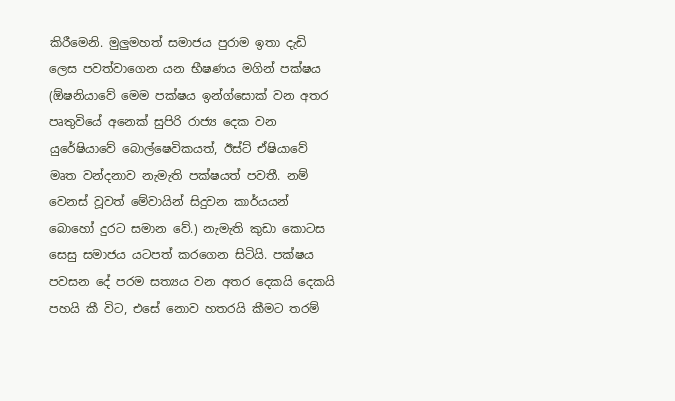කිරීමෙනි. මුලුමහත් සමාජය පුරාම ඉතා දැඩි ලෙස පවත්වාගෙන යන භීෂණය මගින් පක්ෂය (ඕෂනියාවේ මෙම පක්ෂය ඉන්ග්සොක් වන අතර පෘතුවියේ අනෙක් සුපිරි රාජ්‍ය දෙක වන යුරේෂියාවේ බොල්ෂෙවිකයත්, ඊස්ට් ඒෂියාවේ මෘත වන්දනාව නැමැති පක්ෂයත් පවතී. නම් වෙනස් වූවත් මේවායින් සිදුවන කාර්යයන් බොහෝ දුරට සමාන වේ.) නැමැති කුඩා කොටස සෙසු සමාජය යටපත් කරගෙන සිටියි. පක්ෂය පවසන දේ පරම සත්‍යය වන අතර දෙකයි දෙකයි පහයි කී විට, එසේ නොව හතරයි කීමට තරම්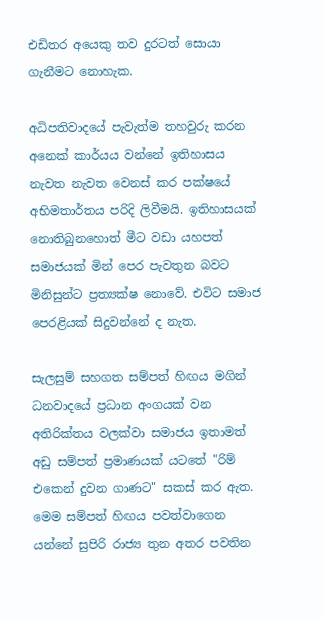එඩිතර අයෙකු තව දුරටත් සොයා ගැනීමට නොහැක.

අධිපතිවාදයේ පැවැත්ම තහවුරු කරන අනෙක් කාර්යය වන්නේ ඉතිහාසය නැවත නැවත වෙනස් කර පක්ෂයේ අභිමතාර්තය පරිදි ලිවීමයි. ඉතිහාසයක් නොතිබුනහොත් මීට වඩා යහපත් සමාජයක් මින් පෙර පැවතුන බවට මිනිසුන්ට ප්‍රත්‍යක්ෂ නොවේ. එවිට සමාජ පෙරළියක් සිදුවන්නේ ද නැත.

සැලසුම් සහගත සම්පත් හිඟය මගින් ධනවාදයේ ප්‍රධාන අංගයක් වන අතිරික්තය වලක්වා සමාජය ඉතාමත් අඩු සම්පත් ප්‍රමාණයක් යටතේ "රිම් එකෙන් දුවන ගාණට" සකස් කර ඇත. මෙම සම්පත් හිඟය පවත්වාගෙන යන්නේ සුපිරි රාජ්‍ය තුන අතර පවතින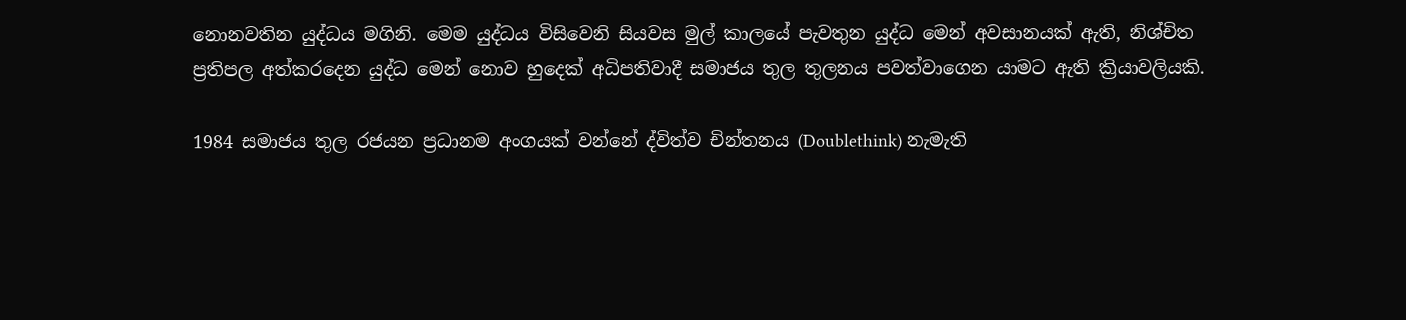නොනවතින යුද්ධය මගිනි. මෙම යුද්ධය විසිවෙනි සියවස මුල් කාලයේ පැවතුන යුද්ධ මෙන් අවසානයක් ඇති, නිශ්චිත ප්‍රතිපල අත්කරදෙන යුද්ධ මෙන් නොව හුදෙක් අධිපතිවාදී සමාජය තුල තුලනය පවත්වාගෙන යාමට ඇති ක්‍රියාවලියකි.

1984 සමාජය තුල රජයන ප්‍රධානම අංගයක් වන්නේ ද්විත්ව චින්තනය (Doublethink) නැමැති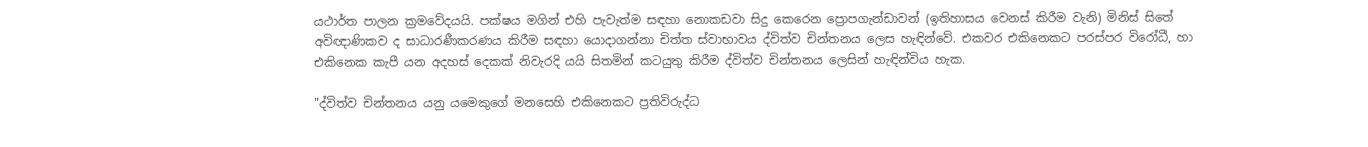යථාර්ත පාලන ක්‍රමවේදයයි. පක්ෂය මගින් එහි පැවැත්ම සඳහා නොකඩවා සිදු කෙරෙන ප්‍රොපගැන්ඩාවන් (ඉතිහාසය වෙනස් කිරීම වැනි) මිනිස් සිතේ අවිඥාණිකව ද සාධාරණීකරණය කිරීම සඳහා යොදාගන්නා චිත්ත ස්වාභාවය ද්විත්ව චින්තනය ලෙස හැඳින්වේ. එකවර එකිනෙකට පරස්පර විරෝධී, හා එකිනෙක කැපී යන අදහස් දෙකක් නිවැරදි යයි සිතමින් කටයුතු කිරීම ද්විත්ව චින්තනය ලෙසින් හැඳින්විය හැක.

"ද්විත්ව චින්තනය යනු යමෙකුගේ මනසෙහි එකිනෙකට ප්‍රතිවිරුද්ධ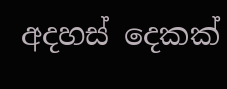අදහස් දෙකක්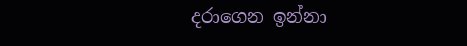දරාගෙන ඉන්නා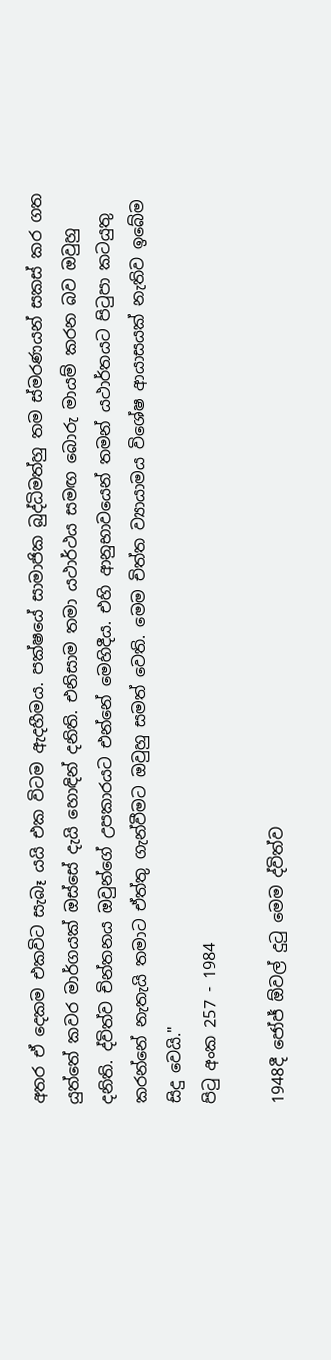අතර ඒ දෙකම එකවිට සැබෑ යයි එක විටම ඇදහීමය. පක්ෂයේ සාමාජික බුද්ධිමත්හු තම ස්මරණයන් සකස් කර ගත යුත්තේ කවර මාර්ගයක් ඔස්සේ දැයි හොඳින් දනිති. එනිසාම තමා යථාර්ථය සමඟ බොරු මායම් කරන බව ඔවුහු දනිති. ද්විත්ව චින්තනය ඔවුන්ගේ උපකාරයට එන්නේ මෙහිදීය. එහි ආනුභාවයෙන් තමන් යථාර්තයට පිටුපා කටයුතු කරන්නේ නැතැයි තමාට ඒත්තු ගැන්වීමට ඔවුහු සමත් වෙති. මෙම චිත්ත ව්‍යායාමය විශේෂ ආයාසයක් නැතිව ඉබේම සිදු වෙයි."
පිටු අංක 257 - 1984

1948දී ජෝජ් ඕවල් දුටු මෙම ද්විත්ව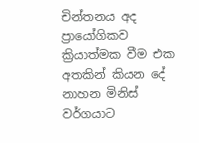චින්තනය අද ප්‍රායෝගිකව ක්‍රියාත්මක වීම එක අතකින් කියන දේ නාහන මිනිස් වර්ගයාට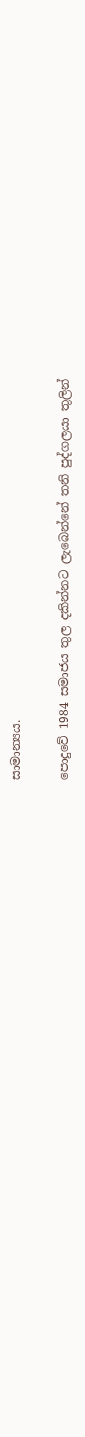සාමාන්‍යය.

පොදුවේ 1984 සමාජය තුල දකින්නට ලැබෙන්නේ තනි පුද්ගලයා තුලින්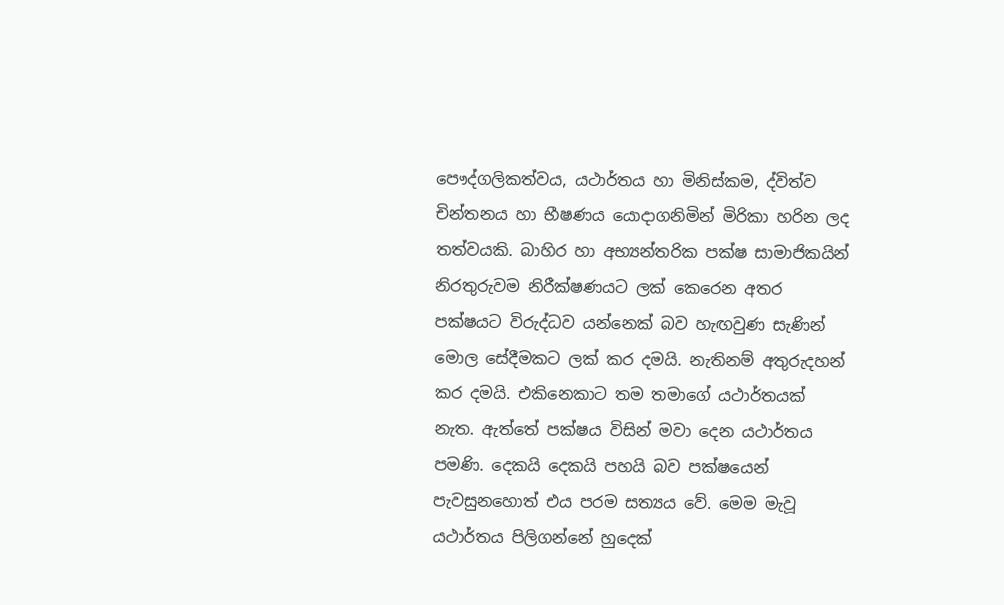පෞද්ගලිකත්වය, යථාර්තය හා මිනිස්කම, ද්විත්ව චින්තනය හා භීෂණය යොදාගනිමින් මිරිකා හරින ලද තත්වයකි. බාහිර හා අභ්‍යන්තරික පක්ෂ සාමාජිකයින් නිරතුරුවම නිරීක්ෂණයට ලක් කෙරෙන අතර පක්ෂයට විරුද්ධව යන්නෙක් බව හැඟවුණ සැණින් මොල සේදීමකට ලක් කර දමයි. නැතිනම් අතුරුදහන් කර දමයි. එකිනෙකාට තම තමාගේ යථාර්තයක් නැත. ඇත්තේ පක්ෂය විසින් මවා දෙන යථාර්තය පමණි. දෙකයි දෙකයි පහයි බව පක්ෂයෙන් පැවසුනහොත් එය පරම සත්‍යය වේ. මෙම මැවූ යථාර්තය පිලිගන්නේ හුදෙක්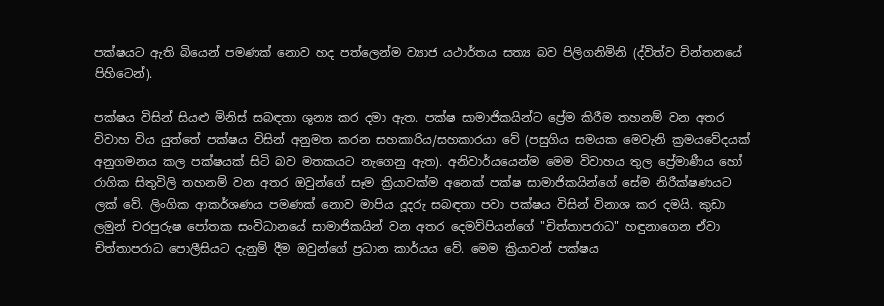පක්ෂයට ඇති බියෙන් පමණක් නොව හද පත්ලෙන්ම ව්‍යාජ යථාර්තය සත්‍ය බව පිලිගනිමිනි (ද්විත්ව චින්තනයේ පිහිටෙන්).

පක්ෂය විසින් සියළු මිනිස් සබඳතා ශුන්‍ය කර දමා ඇත. පක්ෂ සාමාජිකයින්ට ප්‍රේම කිරීම තහනම් වන අතර විවාහ විය යුත්තේ පක්ෂය විසින් අනුමත කරන සහකාරිය/සහකාරයා වේ (පසුගිය සමයක මෙවැනි ක්‍රමයවේදයක් අනුගමනය කල පක්ෂයක් සිටි බව මතකයට නැගෙනු ඇත). අනිවාර්යයෙන්ම මෙම විවාහය තුල ප්‍රේමාණීය හෝ රාගික සිතුවිලි තහනම් වන අතර ඔවුන්ගේ සෑම ක්‍රියාවක්ම අනෙක් පක්ෂ සාමාජිකයින්ගේ සේම නිරීක්ෂණයට ලක් වේ. ලිංගික ආකර්ශණය පමණක් නොව මාපිය දූදරු සබඳතා පවා පක්ෂය විසින් විනාශ කර දමයි. කුඩා ලමුන් චරපුරුෂ පෝතක සංවිධානයේ සාමාජිකයින් වන අතර දෙමව්පියන්ගේ "චිත්තාපරාධ" හඳුනාගෙන ඒවා චිත්තාපරාධ පොලීසියට දැනුම් දීම ඔවුන්ගේ ප්‍රධාන කාර්යය වේ. මෙම ක්‍රියාවන් පක්ෂය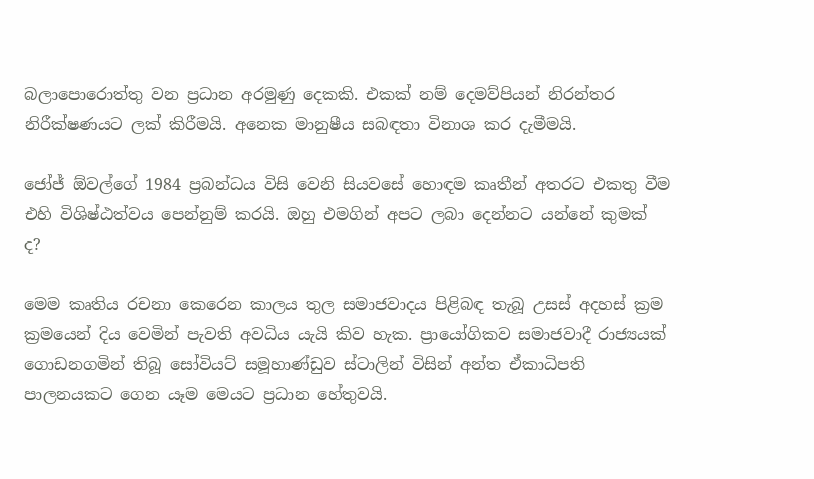බලාපොරොත්තු වන ප්‍රධාන අරමුණු දෙකකි. එකක් නම් දෙමව්පියන් නිරන්තර නිරීක්ෂණයට ලක් කිරීමයි. අනෙක මානුෂීය සබඳතා විනාශ කර දැමීමයි.

ජෝජ් ඕවල්ගේ 1984 ප්‍රබන්ධය විසි වෙනි සියවසේ හොඳම කෘතීන් අතරට එකතු වීම එහි විශිෂ්ඨත්වය පෙන්නුම් කරයි. ඔහු එමගින් අපට ලබා දෙන්නට යන්නේ කුමක් ද?

මෙම කෘතිය රචනා කෙරෙන කාලය තුල සමාජවාදය පිළිබඳ තැබූ උසස් අදහස් ක්‍රම ක්‍රමයෙන් දිය වෙමින් පැවති අවධිය යැයි කිව හැක. ප්‍රායෝගිකව සමාජවාදී රාජ්‍යයක් ගොඩනගමින් තිබූ සෝවියට් සමූහාණ්ඩුව ස්ටාලින් විසින් අන්ත ඒකාධිපති පාලනයකට ගෙන යෑම මෙයට ප්‍රධාන හේතුවයි.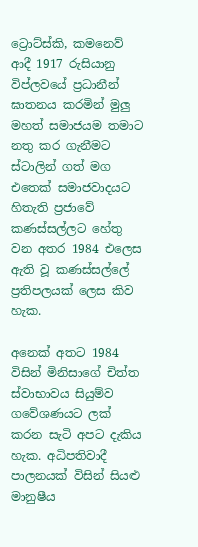ට්‍රොට්ස්කි, කමනෙව් ආදී 1917 රුසියානු විප්ලවයේ ප්‍රධානීන් ඝාතනය කරමින් මුලු මහත් සමාජයම තමාට නතු කර ගැනීමට ස්ටාලින් ගත් මග එතෙක් සමාජවාදයට හිතැති ප්‍රජාවේ කණස්සල්ලට හේතු වන අතර 1984 එලෙස ඇති වූ කණස්සල්ලේ ප්‍රතිපලයක් ලෙස කිව හැක.

අනෙක් අතට 1984 විසින් මිනිසාගේ චිත්ත ස්වාභාවය සියුම්ව ගවේශණයට ලක් කරන සැටි අපට දැකිය හැක. අධිපතිවාදී පාලනයක් විසින් සියළු මානුෂීය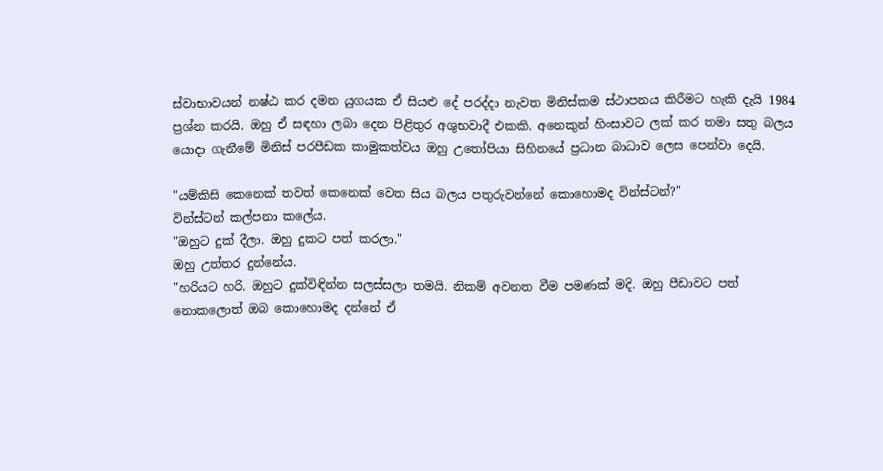ස්වාභාවයන් නෂ්ඨ කර දමන යුගයක ඒ සියළු දේ පරද්දා නැවත මිනිස්කම ස්ථාපනය කිරීමට හැකි දැයි 1984 ප්‍රශ්න කරයි. ඔහු ඒ සඳහා ලබා දෙන පිළිතුර අශුභවාදී එකකි. අනෙකුන් හිංසාවට ලක් කර තමා සතු බලය යොදා ගැනීමේ මිනිස් පරපීඩක කාමුකත්වය ඔහු උතෝපියා සිහිනයේ ප්‍රධාන බාධාව ලෙස පෙන්වා දෙයි.

"යම්කිසි කෙනෙක් තවත් කෙනෙක් වෙත සිය බලය පතුරුවන්නේ කොහොමද වින්ස්ටන්?"
වින්ස්ටන් කල්පනා කලේය.
"ඔහුට දුක් දීලා. ඔහු දුකට පත් කරලා."
ඔහු උත්තර දුන්නේය.
"හරියට හරි. ඔහුට දුක්විඳින්න සලස්සලා තමයි. නිකම් අවනත වීම පමණක් මදි. ඔහු පීඩාවට පත් නොකලොත් ඔබ කොහොමද දන්නේ ඒ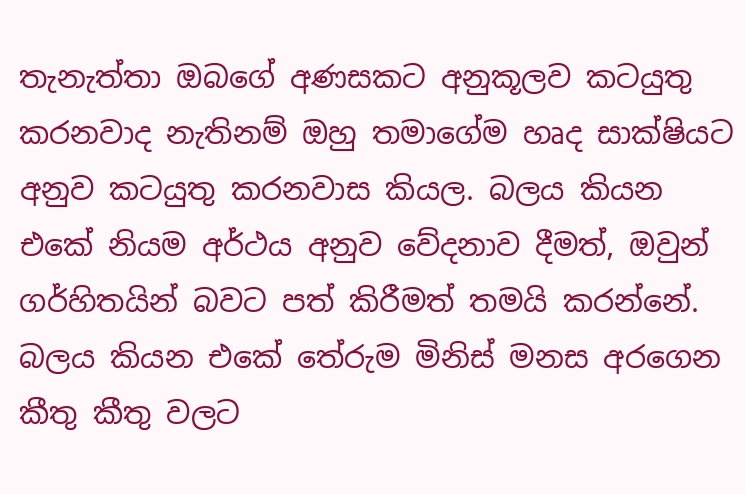තැනැත්තා ඔබගේ අණසකට අනුකූලව කටයුතු කරනවාද නැතිනම් ඔහු තමාගේම හෘද සාක්ෂියට අනුව කටයුතු කරනවාස කියල. බලය කියන එකේ නියම අර්ථය අනුව වේදනාව දීමත්, ඔවුන් ගර්හිතයින් බවට පත් කිරීමත් තමයි කරන්නේ. බලය කියන එකේ තේරුම මිනිස් මනස අරගෙන කීතු කීතු වලට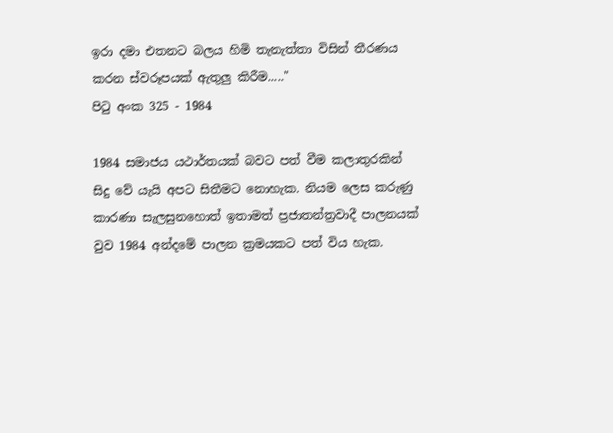ඉරා දමා එතනට බලය හිමි තැනැත්තා විසින් තීරණය කරන ස්වරූපයක් ඇතුලු කිරීම....."
පිටු අංක 325 - 1984

1984 සමාජය යථාර්තයක් බවට පත් වීම කලාතුරකින් සිදු වේ යැයි අපට සිතීමට නොහැක. නියම ලෙස කරුණු කාරණා සැලසුනහොත් ඉතාමත් ප්‍රජාතන්ත්‍රවාදී පාලනයක් වුව 1984 අන්දමේ පාලන ක්‍රමයකට පත් විය හැක.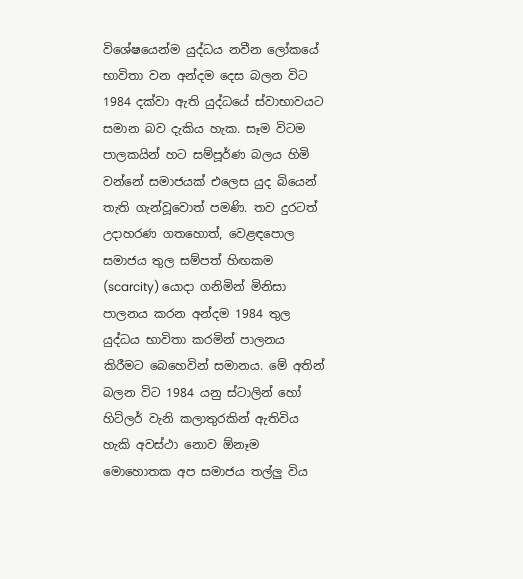විශේෂයෙන්ම යුද්ධය නවීන ලෝකයේ භාවිතා වන අන්දම දෙස බලන විට 1984 දක්වා ඇති යුද්ධයේ ස්වාභාවයට සමාන බව දැකිය හැක. සෑම විටම පාලකයින් හට සම්පූර්ණ බලය හිමි වන්නේ සමාජයක් එලෙස යුද බියෙන් තැති ගැන්වූවොත් පමණි. තව දුරටත් උදාහරණ ගතහොත්, වෙළඳපොල සමාජය තුල සම්පත් හිඟකම (scarcity) යොදා ගනිමින් මිනිසා පාලනය කරන අන්දම 1984 තුල යුද්ධය භාවිතා කරමින් පාලනය කිරීමට බෙහෙවින් සමානය. මේ අතින් බලන විට 1984 යනු ස්ටාලින් හෝ හිට්ලර් වැනි කලාතුරකින් ඇතිවිය හැකි අවස්ථා නොව ඕනෑම මොහොතක අප සමාජය තල්ලු විය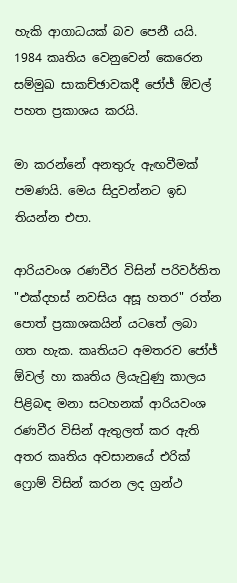හැකි ආගාධයක් බව පෙනී යයි. 1984 කෘතිය වෙනුවෙන් කෙරෙන සම්මුඛ සාකච්ඡාවකදී ජෝජ් ඕවල් පහත ප්‍රකාශය කරයි.

මා කරන්නේ අනතුරු ඇඟවීමක් පමණයි. මෙය සිදුවන්නට ඉඩ තියන්න එපා.

ආරියවංශ රණවීර විසින් පරිවර්තිත "එක්දහස් නවසිය අසූ හතර" රත්න පොත් ප්‍රකාශකයින් යටතේ ලබා ගත හැක. කෘතියට අමතරව ජෝජ් ඕවල් හා කෘතිය ලියැවුණු කාලය පිළිබඳ මනා සටහනක් ආරියවංශ රණවීර විසින් ඇතුලත් කර ඇති අතර කෘතිය අවසානයේ එරික් ෆ්‍රොම් විසින් කරන ලද ග්‍රන්ථ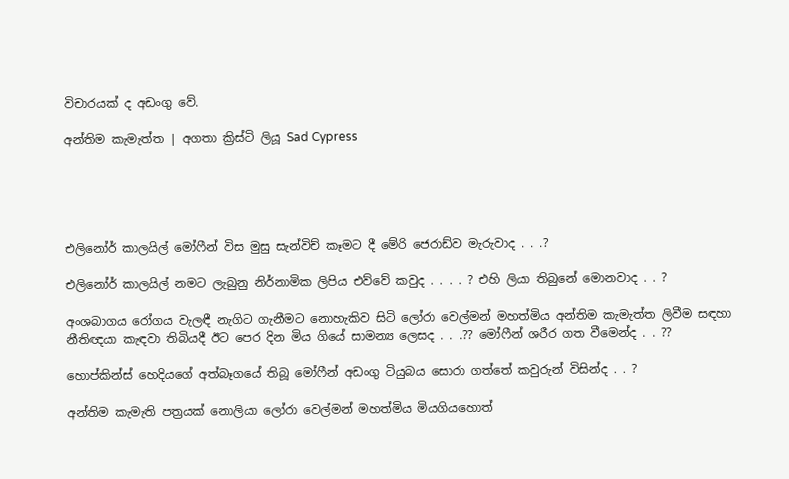විචාරයක් ද අඩංගු වේ.

අන්තිම කැමැත්ත | අගතා ක්‍රිස්ටි ලියූ Sad Cypress





එලිනෝර් කාලයිල් මෝෆීන් විස මුසු සැන්විච් කෑමට දී මේරි ජෙරාඩ්ව මැරුවාද . . .?

එලිනෝර් කාලයිල් නමට ලැබුනු නිර්නාමික ලිපිය එව්වේ කවුද . . . . ? එහි ලියා තිබුනේ මොනවාද . . ?

අංශබාගය රෝගය වැලඳී නැගිට ගැනීමට නොහැකිව සිටි ලෝරා වෙල්මන් මහත්මිය අන්තිම කැමැත්ත ලිවීම සඳහා නීතිඥයා කැඳවා තිබියදී ඊට පෙර දින මිය ගියේ සාමන්‍ය ලෙසද . . .?? මෝෆීන් ශරීර ගත වීමෙන්ද . . ??

හොප්කින්ස් හෙදියගේ අත්බෑගයේ තිබූ මෝෆීන් අඩංගු ටියුබය සොරා ගත්තේ කවුරුන් විසින්ද . . ?

අන්තිම කැමැති පත්‍රයක් නොලියා ලෝරා වෙල්මන් මහත්මිය මියගියහොත්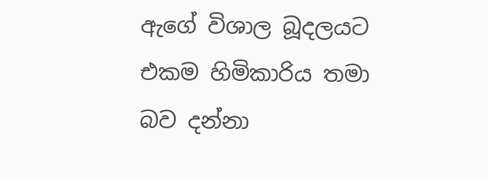ඇගේ විශාල බූදලයට එකම හිමිකාරිය තමා බව දන්නා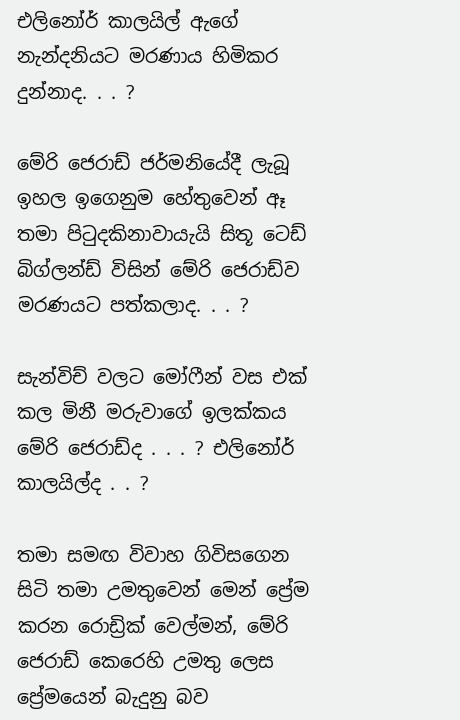එලිනෝර් කාලයිල් ඇගේ නැන්දනියට මරණාය හිමිකර දුන්නාද. . . ?

මේරි ජෙරාඩ් ජර්මනියේදී ලැබූ ඉහල ඉගෙනුම හේතුවෙන් ඈ තමා පිටුදකිනාවායැයි සිතූ ටෙඩ් බිග්ලන්ඩ් විසින් මේරි ජෙරාඩ්ව මරණයට පත්කලාද. . . ?

සැන්විච් වලට මෝෆීන් වස එක් කල මිනී මරුවාගේ ඉලක්කය මේරි ජෙරාඩ්ද . . . ? එලිනෝර් කාලයිල්ද . . ?

තමා සමඟ විවාහ ගිවිසගෙන සිටි තමා උමතුවෙන් මෙන් ප්‍රේම කරන රොඩ්‍රික් වෙල්මන්, මේරි ජෙරාඩ් කෙරෙහි උමතු ලෙස ප්‍රේමයෙන් බැදුනු බව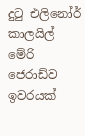දුටු එලිනෝර් කාලයිල් මේරි ජෙරාඩ්ව ඉවරයක්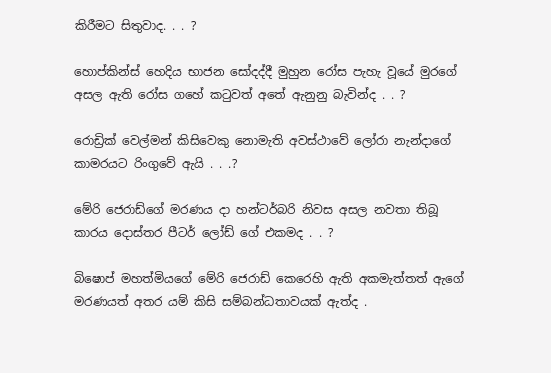කිරීමට සිතුවාද. . . ?

හොප්කින්ස් හෙදිය භාජන සෝදද්දී මුහුන රෝස පැහැ වූයේ මුරගේ අසල ඇති රෝස ගහේ කටුවත් අතේ ඇනුනු බැවින්ද . . ?

රොඩ්‍රික් වෙල්මන් කිසිවෙකු නොමැති අවස්ථාවේ ලෝරා නැන්දාගේ කාමරයට රිංගුවේ ඇයි . . .?

මේරි ජෙරාඩ්ගේ මරණය දා හන්ටර්බරි නිවස අසල නවතා තිබූ කාරය දොස්තර පීටර් ලෝඩ් ගේ එකමද . . ?

බිෂොප් මහත්මියගේ මේරි ජෙරාඩ් කෙරෙහි ඇති අකමැත්තත් ඇගේ මරණයත් අතර යම් කිසි සම්බන්ධතාවයක් ඇත්ද .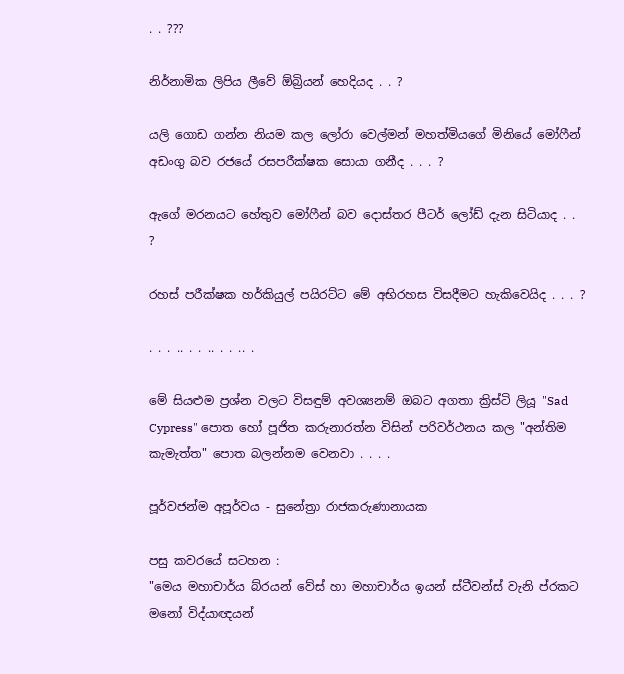. . ???

නිර්නාමික ලිපිය ලීවේ ඕබ්‍රියන් හෙදියද . . ?

යලි ගොඩ ගන්න නියම කල ලෝරා වෙල්මන් මහත්මියගේ මිනියේ මෝෆීන් අඩංගු බව රජයේ රසපරීක්ෂක සොයා ගනීද . . . ?

ඇගේ මරනයට හේතුව මෝෆීන් බව දොස්තර පීටර් ලෝඩ් දැන සිටියාද . . ?

රහස් පරීක්ෂක හර්කියුල් පයිරට්ට මේ අභිරහස විසදීමට හැකිවෙයිද . . . ?

. . . .. . . .. . . .. .

මේ සියළුම ප්‍රශ්න වලට විසඳුම් අවශ්‍යනම් ඔබට අගතා ක්‍රිස්ටි ලියූ "Sad Cypress" පොත හෝ පූජිත කරුනාරත්න විසින් පරිවර්ථනය කල "අන්තිම කැමැත්ත" පොත බලන්නම වෙනවා . . . .

පූර්වජන්ම අපූර්වය - සුනේත්‍රා රාජකරුණානායක

පසු කවරයේ සටහන :
"මෙය මහාචාර්ය බ්රයන් වේස් හා මහාචාර්ය ඉයන් ස්ටීවන්ස් වැනි ප්රකට මනෝ විද්යාඥයන්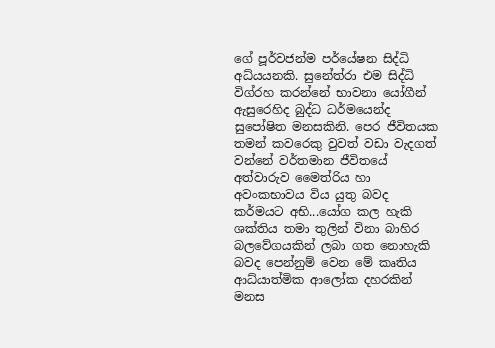ගේ පූර්වජන්ම පර්යේෂන සිද්ධි අධ්යයනකි. සුනේත්රා එම සිද්ධි විග්රහ කරන්නේ භාවනා යෝගීන් ඇසුරෙහිද බුද්ධ ධර්මයෙන්ද සුපෝෂිත මනසකිනි. පෙර ජීවිතයක තමන් කවරෙකු වුවත් වඩා වැදගත් වන්නේ වර්තමාන ජීවිතයේ අත්වාරුව මෛත්රිය හා අවංකභාවය විය යුතු බවද කර්මයට අභි...යෝග කල හැකි ශක්තිය තමා තුලින් විනා බාහිර බලවේගයකින් ලබා ගත නොහැකි බවද පෙන්නුම් වෙන මේ කෘතිය ආධ්යාත්මික ආලෝක දහරකින් මනස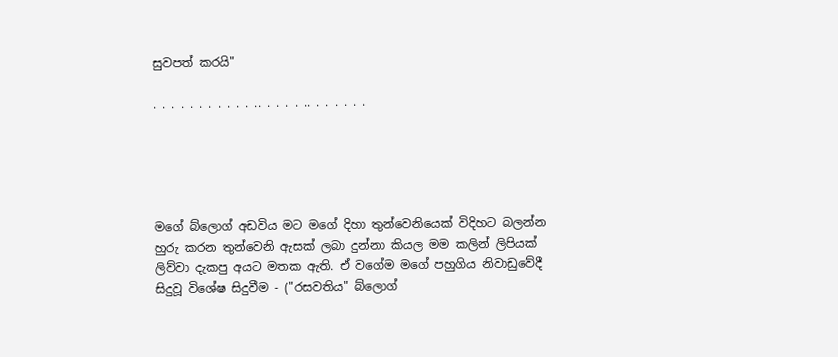සුවපත් කරයි"

. . . . . . . . . . . .. . . . . .. . . . . . .





මගේ බ්ලොග් අඩවිය මට මගේ දිහා තුන්වෙනියෙක් විදිහට බලන්න හුරු කරන තුන්වෙනි ඇසක් ලබා දුන්නා කියල මම කලින් ලිපියක් ලිව්වා දැකපු අයට මතක ඇති. ඒ වගේම මගේ පහුගිය නිවාඩුවේදී සිදුවූ විශේෂ සිදුවීම - ("රසවතිය" බ්ලොග්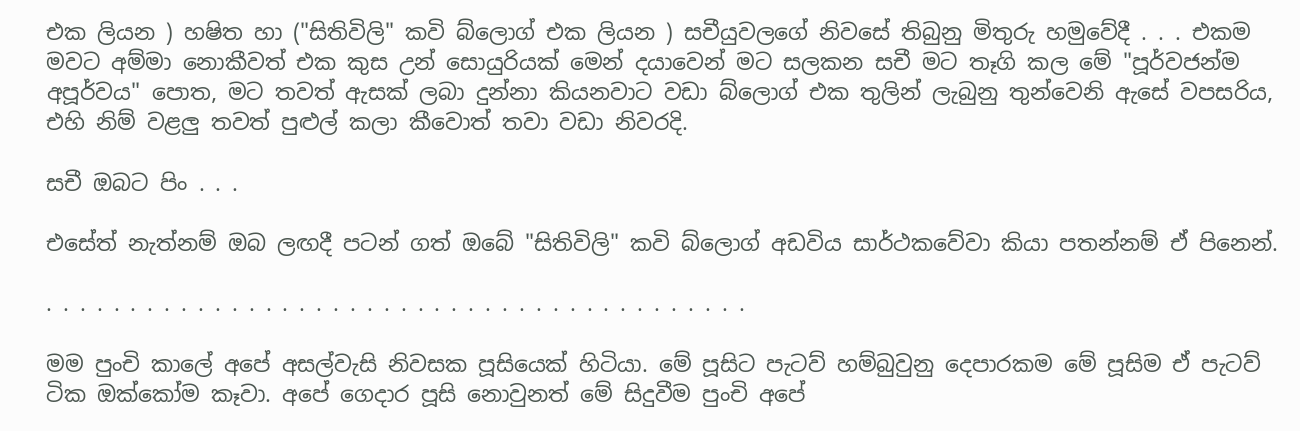එක ලියන ) හෂිත හා ("සිතිවිලි" කවි බ්ලොග් එක ලියන ) සචීයුවලගේ නිවසේ තිබුනු මිතුරු හමුවේදී . . . එකම මවට අම්මා නොකීවත් එක කුස උන් සොයුරියක් මෙන් දයාවෙන් මට සලකන සචී මට තෑගි කල මේ "පූර්වජන්ම අපූර්වය" පොත, මට තවත් ඇසක් ලබා දුන්නා කියනවාට වඩා බ්ලොග් එක තුලින් ලැබුනු තුන්වෙනි ඇසේ වපසරිය, එහි නිම් වළලු තවත් පුළුල් කලා කීවොත් තවා වඩා නිවරදි.

සචී ඔබට පිං . . .

එසේත් නැත්නම් ඔබ ලඟදී පටන් ගත් ඔබේ "සිතිවිලි" කවි බ්ලොග් අඩවිය සාර්ථකවේවා කියා පතන්නම් ඒ පිනෙන්.

. . . . . . . . . . . . . . . . . . . . . . . . . . . . . . . . . . . . . . . . . .

මම පුංචි කාලේ අපේ අසල්වැසි නිවසක පූසියෙක් හිටියා. මේ පූසිට පැටව් හම්බුවුනු දෙපාරකම මේ පූසිම ඒ පැටව් ටික ඔක්කෝම කෑවා. අපේ ගෙදාර පූසි නොවුනත් මේ සිදුවීම පුංචි අපේ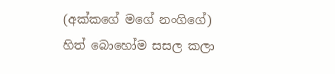(අක්කගේ මගේ නංගිගේ) හිත් බොහෝම සසල කලා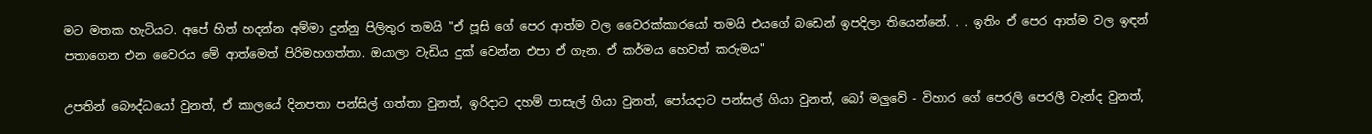මට මතක හැටියට. අපේ හිත් හදන්න අම්මා දුන්නු පිලිතුර තමයි "ඒ පූසි ගේ පෙර ආත්ම වල වෛරක්කාරයෝ තමයි එයගේ බඩෙන් ඉපදිලා තියෙන්නේ. . . ඉතිං ඒ පෙර ආත්ම වල ඉඳන් පතාගෙන එන වෛරය මේ ආත්මෙත් පිරිමහගත්තා. ඔයාලා වැඩිය දුක් වෙන්න එපා ඒ ගැන. ඒ කර්මය හෙවත් කරුමය"

උපතින් බෞද්ධයෝ වුනත්, ඒ කාලයේ දිනපතා පන්සිල් ගත්තා වුනත්, ඉරිදාට දහම් පාසැල් ගියා වුනත්, පෝයදාට පන්සල් ගියා වුනත්, බෝ මලුවේ - විහාර ගේ පෙරලි පෙරලී වැන්ද වුනත්,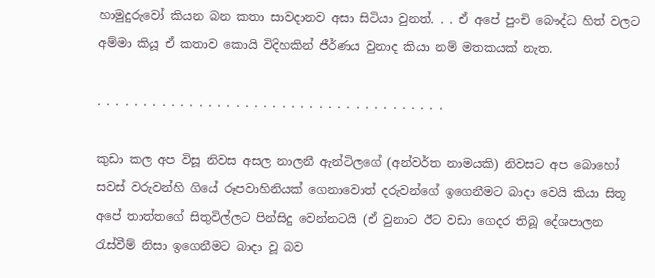හාමුදුරුවෝ කියන බන කතා සාවදානව අසා සිටියා වුනත්. . . ඒ අපේ පුංචි බෞද්ධ හිත් වලට අම්මා කියූ ඒ කතාව කොයි විදිහකින් ජීර්ණය වුනාද කියා නම් මතකයක් නැත.

. . . . . . . . . . . . . . . . . . . . . . . . . . . . . . . . . . . . . .

කුඩා කල අප විසූ නිවස අසල නාලනී ඇන්ටිලගේ (අන්වර්ත නාමයකි) නිවසට අප බොහෝ සවස් වරුවන්හි ගියේ රූපවාහිනියක් ගෙනාවොත් දරුවන්ගේ ඉගෙනීමට බාදා වෙයි කියා සිතූ අපේ තාත්තගේ සිතුවිල්ලට පින්සිදු වෙන්නටයි (ඒ වුනාට ඊට වඩා ගෙදර තිබූ දේශපාලන රැස්වීම් නිසා ඉගෙනීමට බාදා වූ බව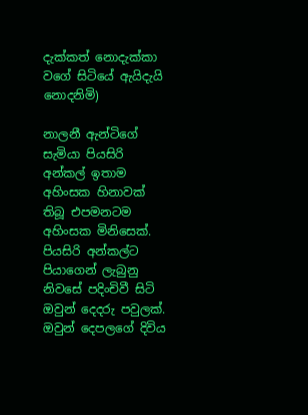දැක්කත් නොදැක්කා වගේ සිටියේ ඇයිදැයි නොදනිමි)

නාලනී ඇන්ටිගේ සැමියා පියසිරි අන්කල් ඉතාම අහිංසක හිනාවක් තිබූ එපමනටම අහිංසක මිනිසෙක්. පියසිරි අන්කල්ට පියාගෙන් ලැබුනු නිවසේ පදිංචිවී සිටි ඔවුන් දෙදරු පවුලක්. ඔවුන් දෙපලගේ දිවිය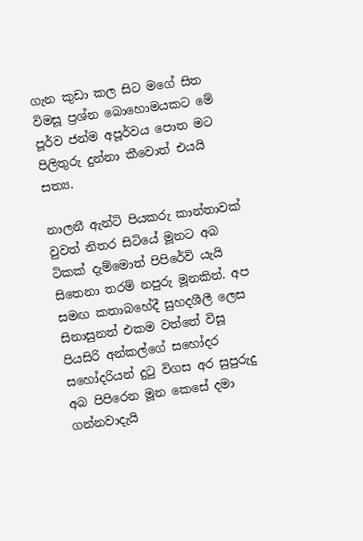ගැන කුඩා කල සිට මගේ සිත විමසූ ප්‍රශ්න බොහොමයකට මේ පූර්ව ජන්ම අපූර්වය පොත මට පිලිතුරු දුන්නා කීවොත් එයයි සත්‍ය.

නාලනී ඇන්ටි පියකරු කාන්තාවක් වුවත් නිතර සිටියේ මූනට අබ ටිකක් දැම්මොත් පිපිරේවි යැයි සිතෙනා තරම් නපුරු මූනකින්. අප සමඟ කතාබහේදී සුහදශීලී ලෙස සිනාසුනත් එකම වත්තේ විසූ පියසිරි අන්කල්ගේ සහෝදර සහෝදරියන් දුටු විගස අර සුපුරුදු අබ පිපිරෙන මූන කෙසේ දමා ගන්නවාදැයි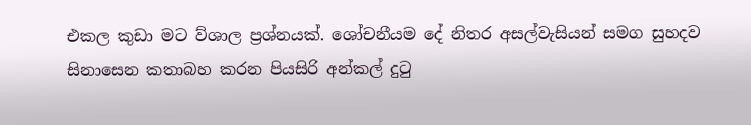එකල කුඩා මට ව්ශාල ප්‍රශ්නයක්. ශෝචනීයම දේ නිතර අසල්වැසියන් සමග සුහදව සිනාසෙන කතාබහ කරන පියසිරි අන්කල් දුටු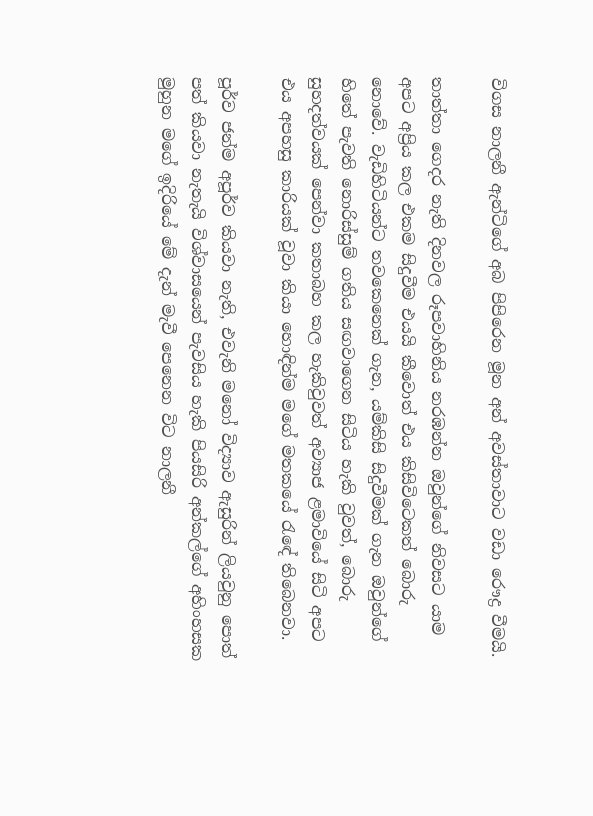විගස නාලනී ඇන්ටිගේ අබ පිපිරෙන මූන අන් අවස්තාවාට වඩා රෞද්‍ර වීමයි.

තාත්තා ගෙදර නැති දිනවල රූපවාහිනිය නරඹන්න ඔවුන්ගේ නිවසට යාම අපට අප්‍රිය කල එකම සිදුවීම එයයි කීවොත් එය කිසිවිටෙකත් බොරු නොවේ. වැඩිහිටියන්ට තවකෙනෙක් ගැන, යම්කිසි සිදුවීමක් ගැන ඔවුන්ගේ හිතේ පැවති නොරිස්සුම් ගතිය සඟවාගෙන සිටිය හැකි වුවත්, බොරු සුහදත්වයක් පෙන්වා කතාබහ කල හැකිවුවත් අව්‍යාජ ළමාවියේ සිටි අපට එය අපහසු කාරියක් වූවා කියා හොඳින්ම මගේ මතකයේ රැඳේ තිබෙනවා.

පූර්ව ජන්ම අපූර්ව කියවා නැති, එවැනි මනෝ විද්‍යාව ඇසුරින් ලියවුනු පොත් පත් කියවා නැතැයි විශ්වාසයෙන් පැවසිය හැකි පියසිරි අන්කල්ගේ අහිංහසක මුහුන මගේ ඉදිරියේ මේ දැන් මැවී පෙනෙන විට නාලනී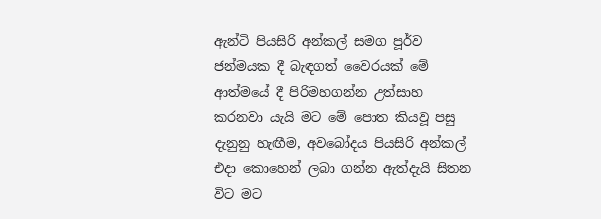ඇන්ටි පියසිරි අන්කල් සමග පූර්ව ජන්මයක දී බැඳගත් වෛරයක් මේ ආත්මයේ දී පිරිමහගන්න උත්සාහ කරනවා යැයි මට මේ පොත කියවූ පසු දැනුනු හැඟීම, අවබෝදය පියසිරි අන්කල් එදා කොහෙන් ලබා ගන්න ඇත්දැයි සිතන විට මට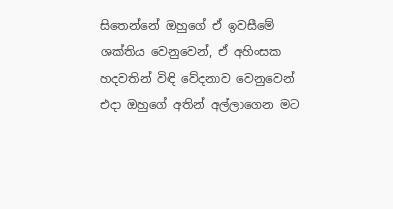සිතෙන්නේ ඔහුගේ ඒ ඉවසීමේ ශක්තිය වෙනුවෙන්, ඒ අහිංසක හදවතින් විඳි වේදනාව වෙනුවෙන් එදා ඔහුගේ අතින් අල්ලාගෙන මට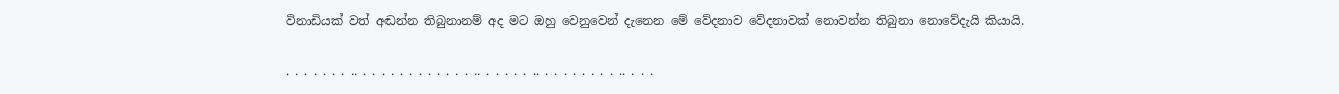විනාඩියක් වත් අඬන්න තිබුනානම් අද මට ඔහු වෙනුවෙන් දැනෙන මේ වේදනාව වේදනාවක් නොවන්න තිබුනා නොවේදැයි කියායි.

. . . . . . . .. . . . . . . . . . . . . .. . . . . . .. . . . . . . . . .. . . .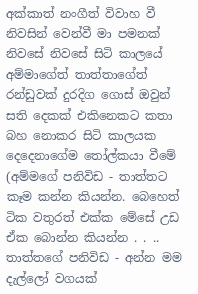අක්කාත් නංගීත් විවාහ වී නිවසින් වෙන්වී මා පමනක් නිවසේ නිවසේ සිටි කාලයේ අම්මාගේත් තාත්තාගේත් රන්ඩුවක් දුරදිග ගොස් ඔවුන් සති දෙකක් එකිනෙකට කතා බහ නොකර සිටි කාලයක දෙදෙනාගේම තෝල්කයා වීමේ (අම්මගේ පනිවිඩ - තාත්තට කෑම කන්න කියන්න. බෙහෙත් ටික වතුරත් එක්ක මේසේ උඩ ඒක බොන්න කියන්න . . .. තාත්තගේ පනිවිඩ - අන්න මම දැල්ලෝ වගයක්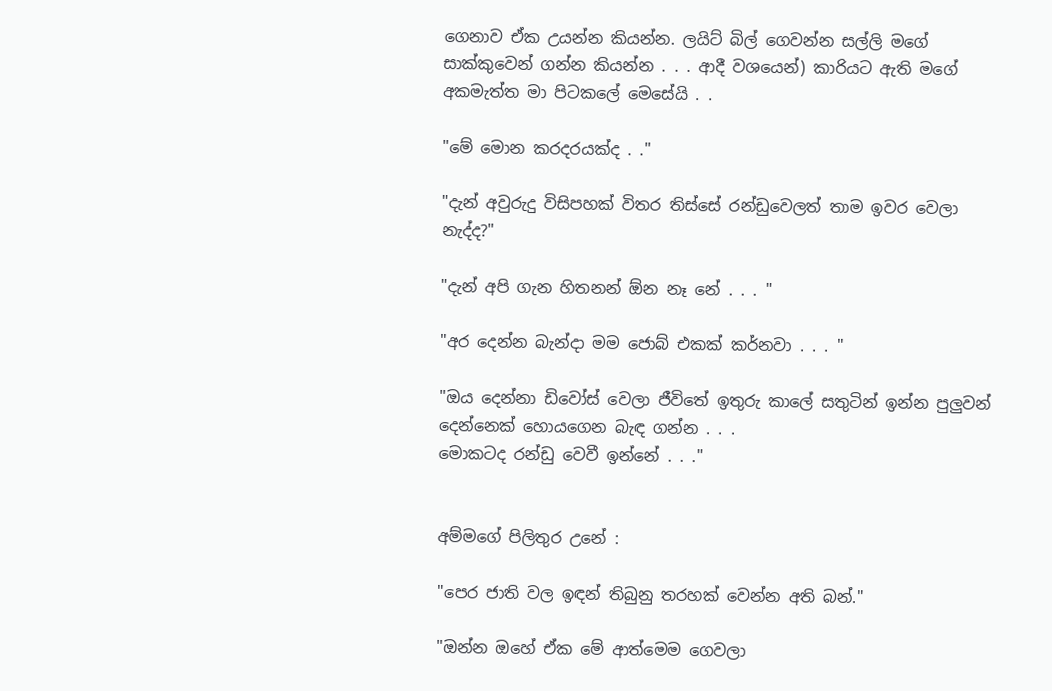ගෙනාව ඒක උයන්න කියන්න. ලයිට් බිල් ගෙවන්න සල්ලි මගේ සාක්කුවෙන් ගන්න කියන්න . . . ආදී වශයෙන්) කාරියට ඇති මගේ අකමැත්ත මා පිටකලේ මෙසේයි . .

"මේ මොන කරදරයක්ද . ."

"දැන් අවුරුදු විසිපහක් විතර තිස්සේ රන්ඩුවෙලත් තාම ඉවර වෙලා නැද්ද?"

"දැන් අපි ගැන හිතනන් ඕන නෑ නේ . . . "

"අර දෙන්න බැන්දා මම ජොබ් එකක් කර්නවා . . . "

"ඔය දෙන්නා ඩිවෝස් වෙලා ජීවිතේ ඉතුරු කාලේ සතුටින් ඉන්න පුලුවන් දෙන්නෙක් හොයගෙන බැඳ ගන්න . . .
මොකටද රන්ඩු වෙවී ඉන්නේ . . ."


අම්මගේ පිලිතුර උනේ :

"පෙර ජාති වල ඉඳන් තිබුනු තරහක් වෙන්න අති බන්."

"ඔන්න ඔහේ ඒක මේ ආත්මෙම ගෙවලා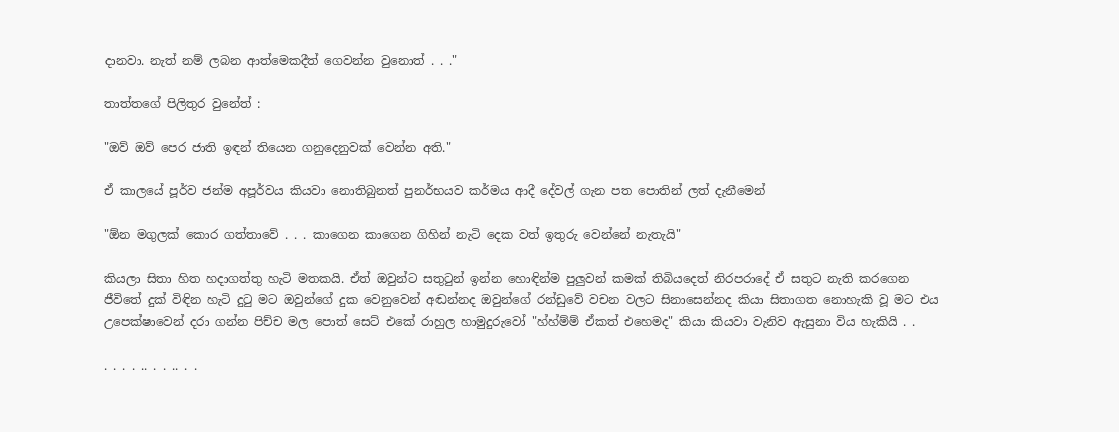දානවා. නැත් නම් ලබන ආත්මෙකදීත් ගෙවන්න වුනොත් . . ."

තාත්තගේ පිලිතුර වුනේත් :

"ඔව් ඔව් පෙර ජාති ඉඳන් තියෙන ගනුදෙනුවක් වෙන්න අති."

ඒ කාලයේ පූර්ව ජන්ම අපූර්වය කියවා නොතිබුනත් පුනර්භයව කර්මය ආදී දේවල් ගැන පත පොතින් ලත් දැනීමෙන්

"ඕන මගුලක් කොර ගත්තාවේ . . . කාගෙන කාගෙන ගිහින් නැටි දෙක වත් ඉතුරු වෙන්නේ නැතැයි"

කියලා සිතා හිත හදාගත්තු හැටි මතකයි. ඒත් ඔවුන්ට සතුටුන් ඉන්න හොඳින්ම පුලුවන් කමක් තිබියදෙත් නිරපරාදේ ඒ සතුට නැති කරගෙන ජීවිතේ දුක් විඳින හැටි දුටු මට ඔවුන්ගේ දුක වෙනුවෙන් අඬන්නද ඔවුන්ගේ රන්ඩුවේ වචන වලට සිනාසෙන්නද කියා සිතාගත නොහැකි වූ මට එය උපෙක්ෂාවෙන් දරා ගන්න පිච්ච මල පොත් සෙට් එකේ රාහුල හාමුදුරුවෝ "හ්හ්ම්ම් ඒකත් එහෙමද" කියා කියවා වැනිව ඇසුනා විය හැකියි . .

. . . . .. . . .. . .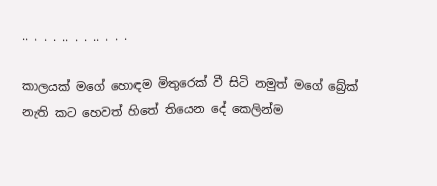.. . . . .. . . .. . . .

කාලයක් මගේ හොඳම මිතුරෙක් වී සිටි නමුත් මගේ බ්‍රේක් නැති කට හෙවත් හිතේ තියෙන දේ කෙලින්ම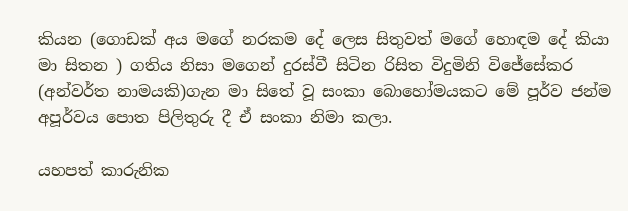කියන (ගොඩක් අය මගේ නරකම දේ ලෙස සිතුවත් මගේ හොඳම දේ කියා මා සිතන ) ගතිය නිසා මගෙන් දුරස්වී සිටින රිසිත විදුමිනි විජේසේකර (අන්වර්ත නාමයකි)ගැන මා සිතේ වූ සංකා බොහෝමයකට මේ පූර්ව ජන්ම අපූර්වය පොත පිලිතුරු දී ඒ සංකා නිමා කලා.

යහපත් කාරුනික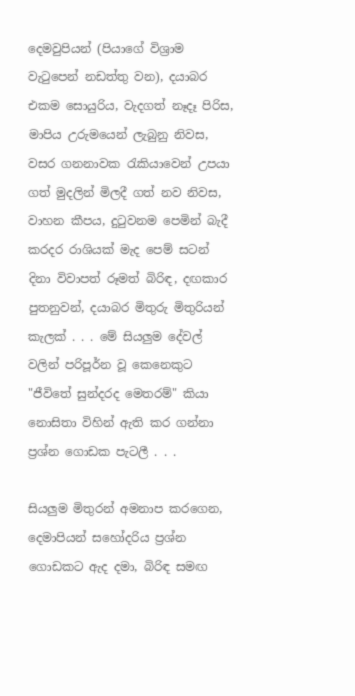දෙමවුපියන් (පියාගේ විශ්‍රාම වැටුපෙන් නඩත්තු වන), දයාබර එකම සොයුරිය, වැදගත් නෑදෑ පිරිස, මාපිය උරුමයෙන් ලැබුනු නිවස, වසර ගනනාවක රැකියාවෙන් උපයා ගත් මුදලින් මිලදී ගත් නව නිවස, වාහන කීපය, දුටුවනම පෙමින් බැදී කරදර රාශියක් මැද පෙම් සටන් දිනා විවාපත් රූමත් බිරිඳ, දඟකාර පුතනුවන්, දයාබර මිතුරු මිතුරියන් කැලක් . . . මේ සියලුම දේවල් වලින් පරිපූර්න වූ කෙනෙකුට "ජීවිතේ සුන්දරද මෙතරම්" කියා නොසිතා විහින් ඇති කර ගන්නා ප්‍රශ්න ගොඩක පැටලී . . .

සියලුම මිතුරන් අමනාප කරගෙන, දෙමාපියන් සහෝදරිය ප්‍රශ්න ගොඩකට ඇද දමා, බිරිඳ සමඟ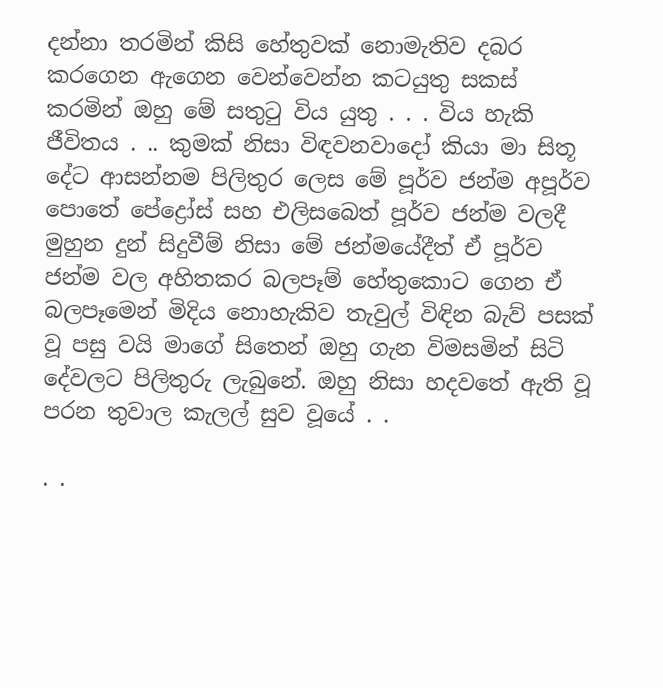දන්නා තරමින් කිසි හේතුවක් නොමැතිව දබර කරගෙන ඇගෙන වෙන්වෙන්න කටයුතු සකස් කරමින් ඔහු මේ සතුටු විය යුතු . . . විය හැකි ජීවිතය . .. කුමක් නිසා විඳවනවාදෝ කියා මා සිතූ දේට ආසන්නම පිලිතුර ලෙස මේ පූර්ව ජන්ම අපූර්ව පොතේ පේද්‍රෝස් සහ එලිසබෙත් පූර්ව ජන්ම වලදී මුහුන දුන් සිදුවීම් නිසා මේ ජන්මයේදීත් ඒ පූර්ව ජන්ම වල අහිතකර බලපෑම් හේතුකොට ගෙන ඒ බලපෑමෙන් මිදිය නොහැකිව තැවුල් විඳින බැව් පසක් වූ පසු වයි මාගේ සිතෙන් ඔහු ගැන විමසමින් සිටි දේවලට පිලිතුරු ලැබුනේ. ඔහු නිසා හදවතේ ඇති වූ පරන තුවාල කැලල් සුව වූයේ . .

. .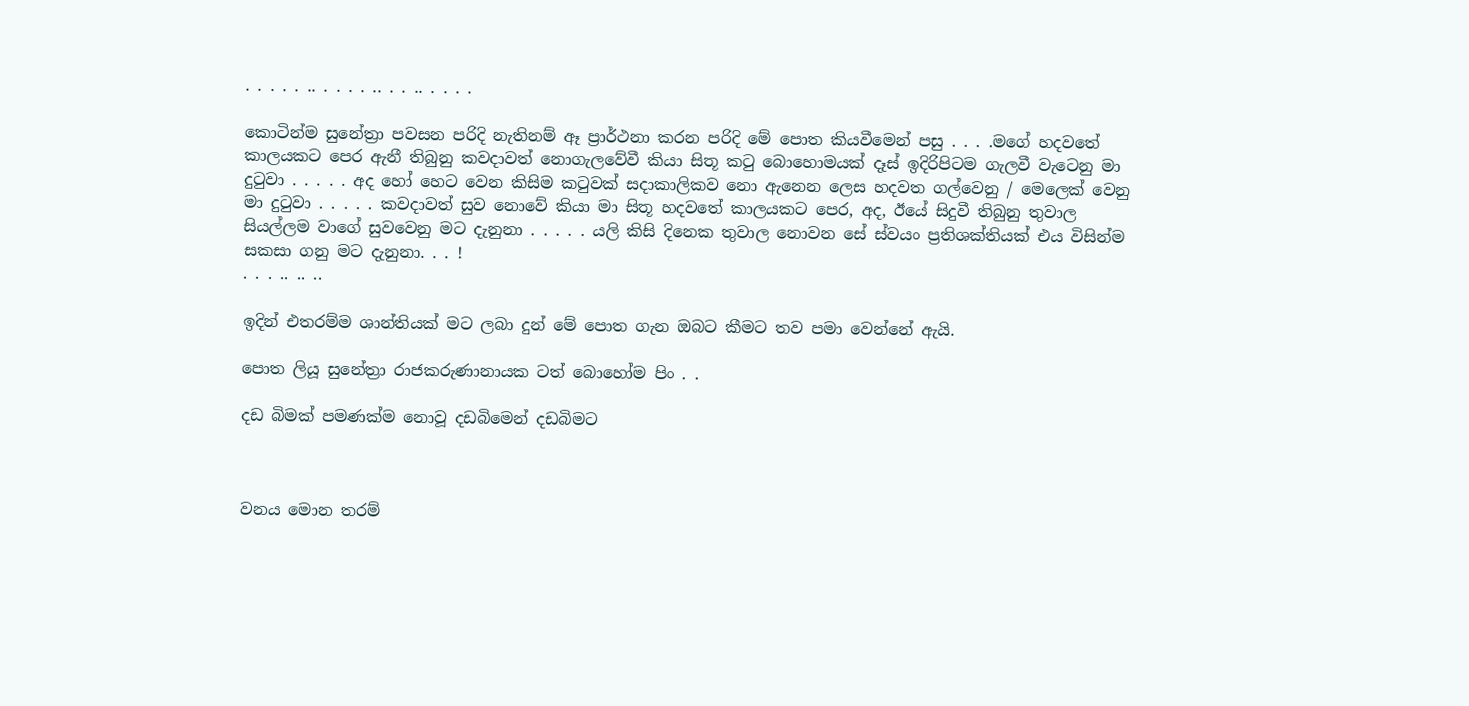. . . . . .. . . . . .. . . .. . . . .

කොටින්ම සුනේත්‍රා පවසන පරිදි නැතිනම් ඈ ප්‍රාර්ථනා කරන පරිදි මේ පොත කියවීමෙන් පසු . . . .මගේ හදවතේ කාලයකට පෙර ඇනී තිබුනු කවදාවත් නොගැලවේවී කියා සිතූ කටු බොහොමයක් දෑස් ඉදිරිපිටම ගැලවී වැටෙනු මා දුටුවා . . . . . අද හෝ හෙට වෙන කිසිම කටුවක් සදාකාලිකව නො ඇනෙන ලෙස හදවත ගල්වෙනු / මෙලෙක් වෙනු මා දුටුවා . . . . . කවදාවත් සුව නොවේ කියා මා සිතූ හදවතේ කාලයකට පෙර, අද, ඊයේ සිදුවී තිබුනු තුවාල සියල්ලම වාගේ සුවවෙනු මට දැනුනා . . . . . යලි කිසි දිනෙක තුවාල නොවන සේ ස්වයං ප්‍රතිශක්තියක් එය විසින්ම සකසා ගනු මට දැනුනා. . . !
. . . .. .. ..

ඉදින් එතරම්ම ශාන්තියක් මට ලබා දුන් මේ පොත ගැන ඔබට කීමට තව පමා වෙන්නේ ඇයි.

පොත ලියූ සුනේත්‍රා රාජකරුණානායක ටත් බොහෝම පිං . .

දඩ බිමක් පමණක්ම නොවූ දඩබිමෙන් දඩබිමට



වනය මොන තරම්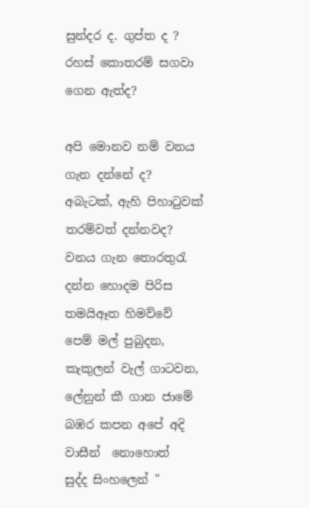සුන්දර ද. ගුප්ත ද ? රහස් කොතරම් සගවා ගෙන ඇත්ද?

අපි මොනව නම් වනය ගැන දන්නේ ද? අබැටක්, ඇහි පිහාටුවක් තරම්වත් දන්නවද?
වනය ගැන තොරතුරැ දන්න හොදම පිරිස තමයිඈත හිමව්වේ පෙම් මල් පුබුදන,
කැකුලන් වැල් ගාටවන, ලේනුන් කී ගාන ජාමේ බඹර කපන අපේ අදි වාසීන්  නොහොත්
සුද්ද සිංහලෙන් "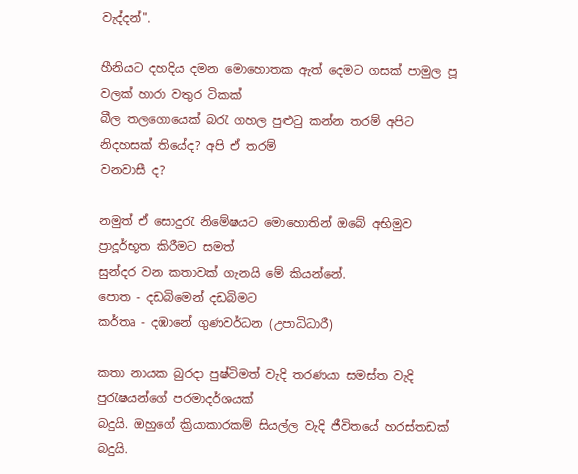වැද්දන්".

හීනියට දහදිය දමන මොහොතක ඇත් දෙමට ගසක් පාමුල පූ වලක් හාරා වතුර ටිකක්
බීල තලගොයෙක් බරැ ගහල පුළුටු කන්න තරම් අපිට නිදහසක් තියේද? අපි ඒ තරම්
වනවාසී ද?

නමුත් ඒ සොදුරැ නිමේෂයට මොහොතින් ඔබේ අභිමුව ප්‍රාදූර්භූත කිරීමට සමත්
සුන්දර වන කතාවක් ගැනයි මේ කියන්නේ.
පොත - දඩබිමෙන් දඩබිමට
කර්තෘ - දඹානේ ගුණවර්ධන (උපාධිධාරී)

කතා නායක බුරදා පුෂ්ටිමත් වැදි තරණයා සමස්ත වැදි පුරැෂයන්ගේ පරමාදර්ශයක්
බදුයි. ඔහුගේ ක්‍රියාකාරකම් සියල්ල වැදි ජීවිතයේ හරස්තඩක් බදුයි.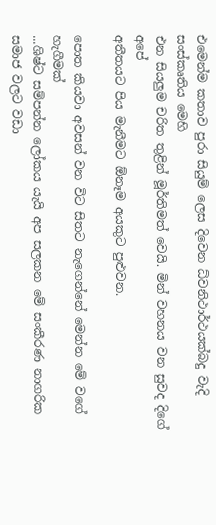එමෙන්ම කතාව පුරා සියුම් ලෙස දිවෙන ධ්වනිථාර්ථයක්බදු වැදි සංස්කෘතිය මෙහි
එන සියලුම චරිත තුළින් මූර්තිමත් වෙයි. මින් වහනය වන සුවද දිගේ අපේ
අතීතයට පිය මැනීමට ඕනෑම අයකුට පුළුවන.

පොත කියවා අවසන් වන විට සිතට නැගෙන්නේ මෙන්න මේ ව‍ගේ හැගීමක්
...ශිෂ්ට සම්පන්න ලෝකය යැයි අප සලකන මේ සංකීරණ නාගරික සමාජ වලට වඩා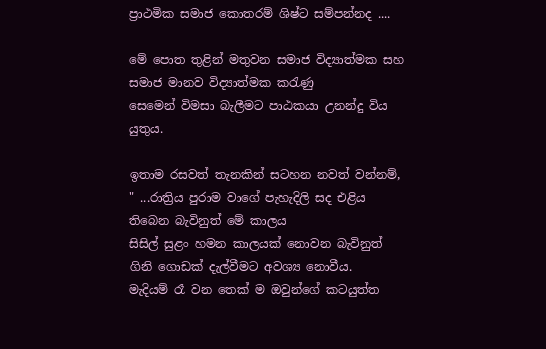ප්‍රාථමික සමාජ කොතරම් ශිෂ්ට සම්පන්නද ....

මේ පොත තුළින් මතුවන සමාජ විද්‍යාත්මක සහ සමාජ මානව විද්‍යාත්මක කරැණු
සෙමෙන් විමසා බැලීමට පාඨකයා උනන්දු විය යුතුය.

ඉතාම රසවත් තැනකින් සටහන නවත් වන්නම්,
" ...රාත්‍රිය පුරාම වාගේ පැහැදිලි සද එළිය තිබෙන බැවිනුත් මේ කාලය
සිසිල් සුළං හමන කාලයක් නොවන බැවිනුත් ගිනි ගොඩක් දැල්වීමට අවශ්‍ය නොවීය.
මැදියම් රෑ වන තෙක් ම ඔවුන්ගේ කටයුත්ත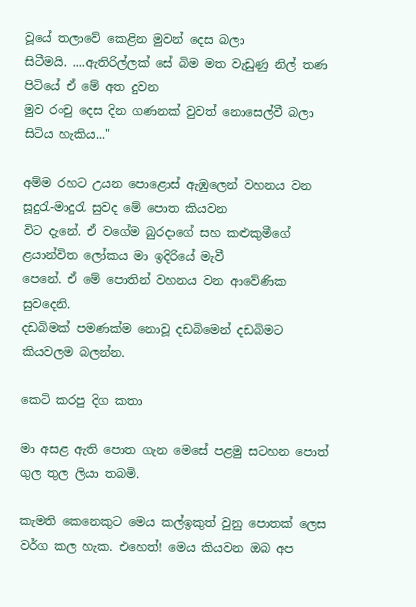වූයේ තලාවේ කෙළින මුවන් දෙස බලා
සිටීමයි. ....ඇතිරිල්ලක් සේ බිම මත වැඩුණු නිල් තණ පිටියේ ඒ මේ අත දුවන
මුව රංචු දෙස දින ගණනක් වුවත් නොසෙල්වී බලා සිටිය හැකිය..."

අම්ම රහට උයන පොළොස් ඇඹුලෙන් වහනය වන සූදුරැ-මාදුරැ සුවද මේ පොත කියවන
විට දැනේ. ඒ වගේම බුරදාගේ සහ කළුකුමීගේ ළයාන්විත ලෝකය මා ඉදිරියේ මැවී
පෙනේ. ඒ මේ පොතින් වහනය වන ආවේණික සුවදෙනි.
දඩබිමක් පමණක්ම නොවූ දඩබිමෙන් දඩබිමට කියවලම බලන්න.

කෙටි කරපු දිග කතා

මා අසළ ඇති පොත ගැන මෙසේ පළමු සටහන පොත් ගුල තුල ලියා තබමි.

කැමති කෙනෙකුට මෙය කල්ඉකුත් වුනු පොතක් ලෙස වර්ග කල හැක. එහෙත්! මෙය කියවන ඔබ අප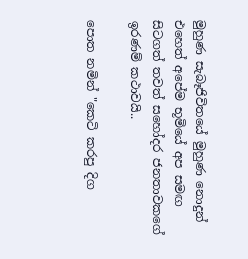මුහුණ සැබෑජිවි‍තයේ මුහුණ නොදුන් එහෙත් අපේම භූමියේ අප සමඟ සිටගත් තවත් සහෝදර ජනතාවකගේ ඉරණම් කථාවයි..

පොත නමින් "කෙටි කරපු දිග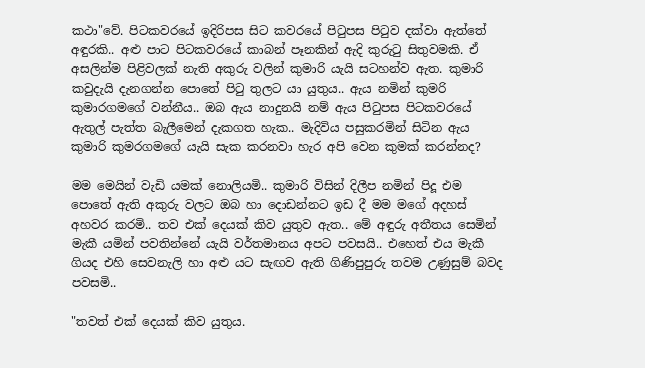කථා"වේ. පිටකවරයේ ඉදිරිපස සිට කවරයේ පිටුපස පිටුව දක්වා ඇත්තේ අඳුරකි.. අළු පාට පිටකවරයේ කාබන් පෑනකින් ඇදි කුරුටු සිතුවමකි. ඒ අසලින්ම පිළිවලක් නැති අකුරු වලින් කුමාරි යැයි සටහන්ව ඇත. කුමාරි කවුදැයි දැනගන්න පොතේ පිටු තුලට යා යුතුය.. ඇය නමින් කුමරි කුමාරගමගේ වන්නීය.. ඔබ ඇය නාදුනයි නම් ඇය පිටුපස පිටකවරයේ ඇතුල් පැත්‍ත බැලීමෙන් දැකගත හැක.. මැදිවිය පසුකරමින් සිටින ඇය කුමාරි කුමරගමගේ යැයි සැක කරනවා හැර අපි වෙන කුමක් කරන්නද?

මම මෙයින් වැඩි යමක් නොලියමි.. කුමාරි විසින් දිලීප නමින් පිදූ එම පොතේ ඇති අකුරු වලට ඔබ හා දොඩන්නට ඉඩ දී මම මගේ අදහස් අහවර කරමි.. තව එක් දෙයක් කිව යුතුව ඇත.. මේ අඳුරු අතීතය සෙමින් මැකී යමින් පවතින්නේ යැයි වර්තමානය අපට පවසයි.. එහෙත් එය මැකී ගියද එහි සෙවනැලි හා අළු යට සැඟව ඇති ගිණිපුපුරු තවම උණුසුම් බවද පවසමි..

"තවත් එක් දෙයක් කිව යුතුය.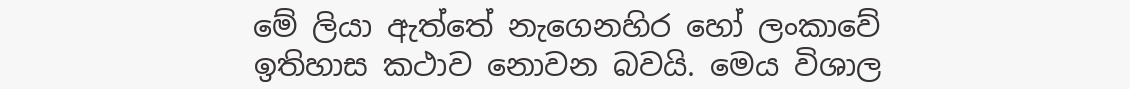මේ ලියා ඇත්තේ නැගෙනහිර හෝ ලංකාවේ ඉතිහාස කථාව නොවන බවයි. මෙය විශාල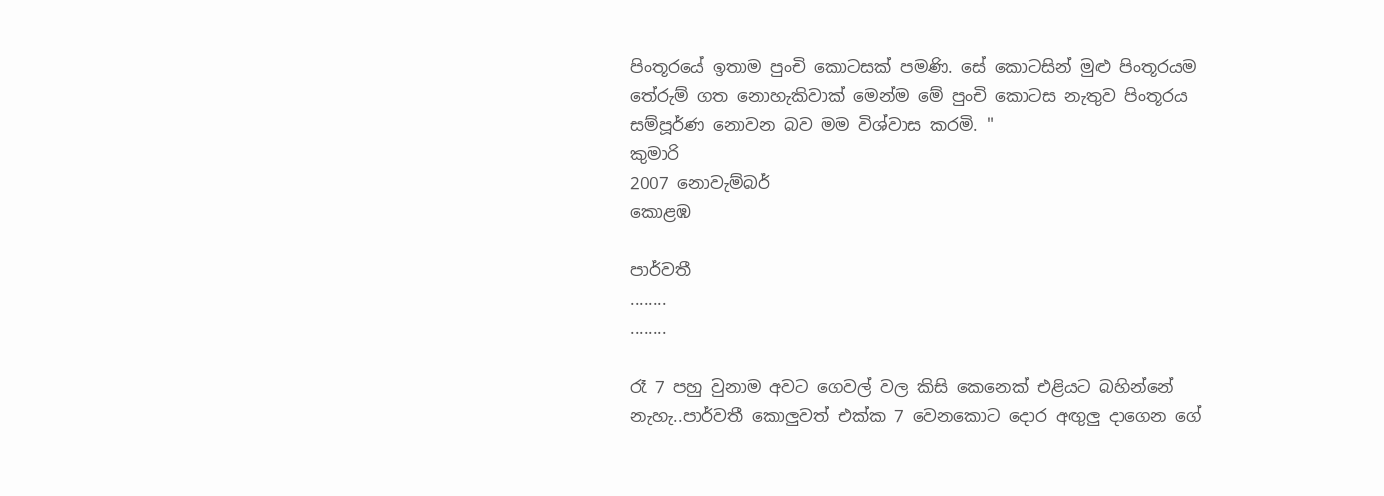පිංතූරයේ ඉතාම පුංචි කොටසක් පමණි. සේ කොටසින් මුළු පිංතූරයම තේරුම් ගත නොහැකිවාක් මෙන්ම මේ පුංචි කොටස නැතුව පිංතූරය සම්පූර්ණ නොවන බව මම විශ්වාස කරමි. "
කුමාරි
2007 නොවැම්බර්
කොළඹ

පාර්වතී
........
........

රෑ 7 පහු වුනාම අවට ගෙවල් වල කිසි කෙනෙක් ‍එළියට බහින්නේ නැහැ..පාර්වතී කොලුවත් එක්ක 7 වෙනකොට දොර අඟුලු දාගෙන ගේ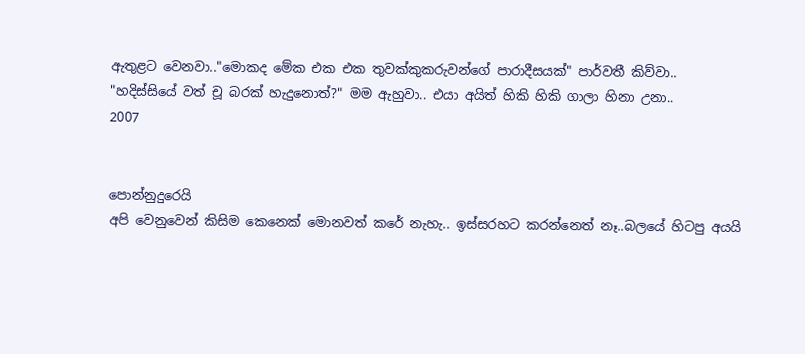ඇතුළට වෙනවා.."මොකද මේක එක එක තුවක්කුකරුවන්ගේ පාරාදීසයක්" පාර්වතී කිව්වා..
"හදිස්සියේ වත් චූ බරක් හැදුනොත්?" මම ඇහුවා.. එයා අයිත් හිකි හිකි ගාලා හිනා උනා..
2007


පොන්නුදුරෙයි
අපි වෙනුවෙන් කිසිම කෙනෙක් මොනවත් කරේ නැහැ.. ඉස්සරහට කරන්නෙත් නෑ..බලයේ හිටපු අයයි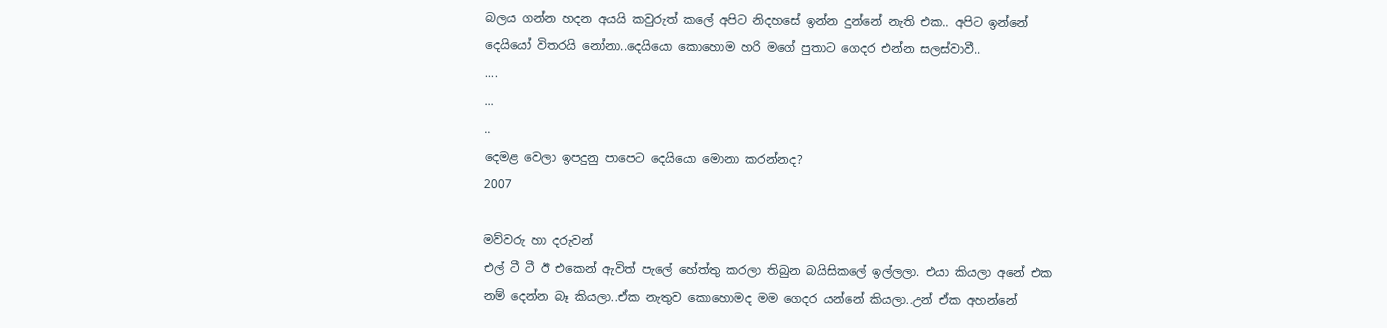බලය ගන්න හදන අයයි කවුරුත් කලේ අපිට නිදහසේ ඉන්න දුන්නේ නැති එක.. අපිට ඉන්නේ දෙයියෝ විතරයි නෝනා..දෙයියො කොහොම හරි මගේ පුතාට ගෙදර එන්න සලස්වාවී..
....
...
..
දෙමළ වෙලා ඉපදුනු පාපෙට දෙයියො මොනා කරන්නද?
2007

මව්වරු හා දරුවන්
එල් ටී ටී ඊ එකෙන් ඇවිත් පැලේ හේත්තු කරලා තිබුන බයිසිකලේ ඉල්ලලා. එයා කියලා අනේ එක නම් දෙන්න බෑ කියලා..ඒක නැතුව කොහොමද මම ගෙදර යන්නේ කියලා..උන් ඒක අහන්නේ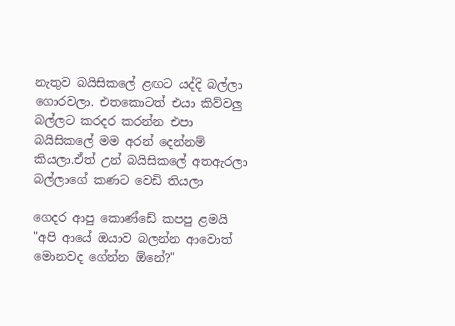නැතුව බයිසිකලේ ළඟට යද්දි බල්ලා ගොරවලා. එතකොටත් එයා කිව්වලු බල්ලට කරදර කරන්න එපා බයිසිකලේ මම අරන් දෙන්නම් කියලා.ඒත් උන් බයිසිකලේ අතඇරලා බල්ලාගේ කණට වෙඩි තියලා

ගෙදර ආපු කොණ්ඩේ කපපු ළමයි
"අපි ආයේ ඔයාව බලන්න ආවොත් මොනවද ගේන්න ඕනේ?"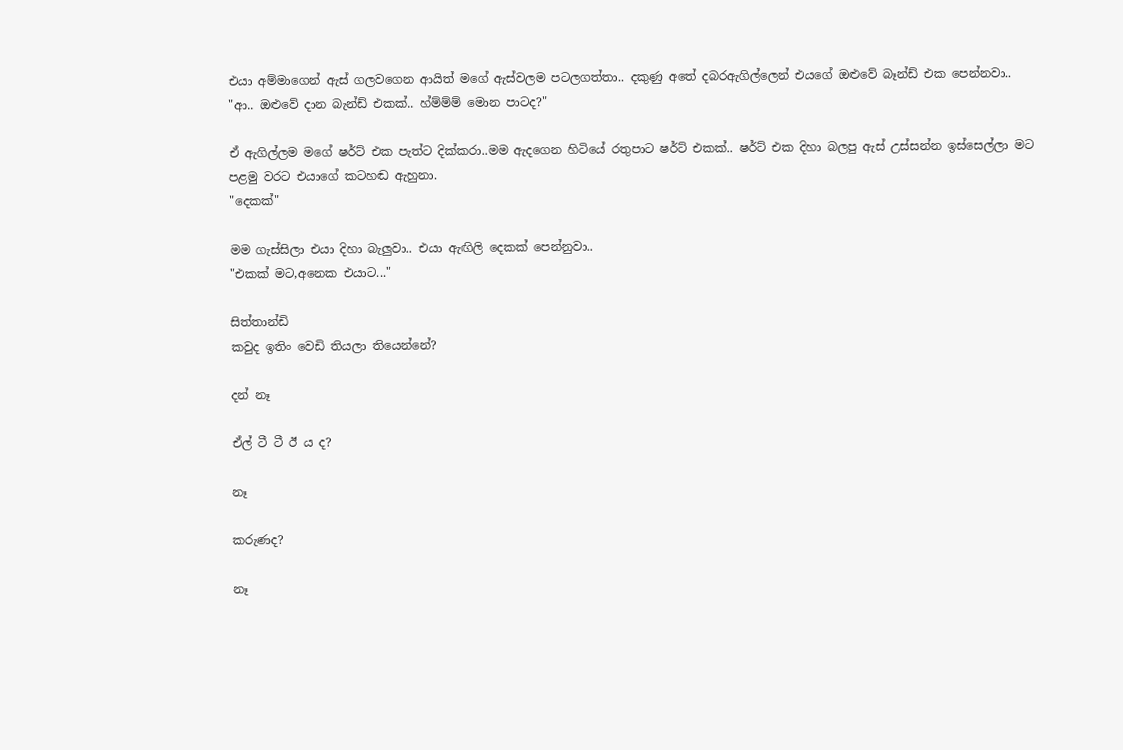එයා අම්මාගෙන් ඇස් ගලවගෙන ආයිත් මගේ ඇස්වලම පටලගත්තා.. දකුණු අතේ දබරඇගිල්ලෙන් එයගේ ඔළුවේ බෑන්ඩ් එක පෙන්නවා..
"ආ.. ඔළුවේ දාන බැන්ඩ් එකක්.. හ්ම්ම්ම් මොන පාටද?"

ඒ ඇගිල්ලම මගේ ෂර්ට් එක පැත්ට දික්කරා..මම ඇ‍දගෙන හිටියේ රතුපාට ෂර්ට් එකක්.. ෂර්ට් එක දිහා බලපු ඇස් උස්සන්න ඉස්සෙල්ලා මට පළමු වරට එයාගේ කටහඬ ඇහුනා.
"දෙකක්"

මම ගැස්සිලා එයා දිහා බැලුවා.. එයා ඇඟිලි දෙකක් පෙන්නුවා..
"එකක් මට,අනෙක එයාට..."

සිත්තාන්ඩි
කවුද ඉතිං වෙඩි තියලා තියෙන්නේ?

දන් නෑ

ඒල් ටී ටී ඊ ය ද?

නෑ

කරුණද?

නෑ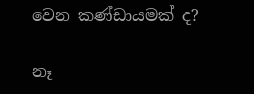වෙන කණ්ඩායමක් ද?

නෑ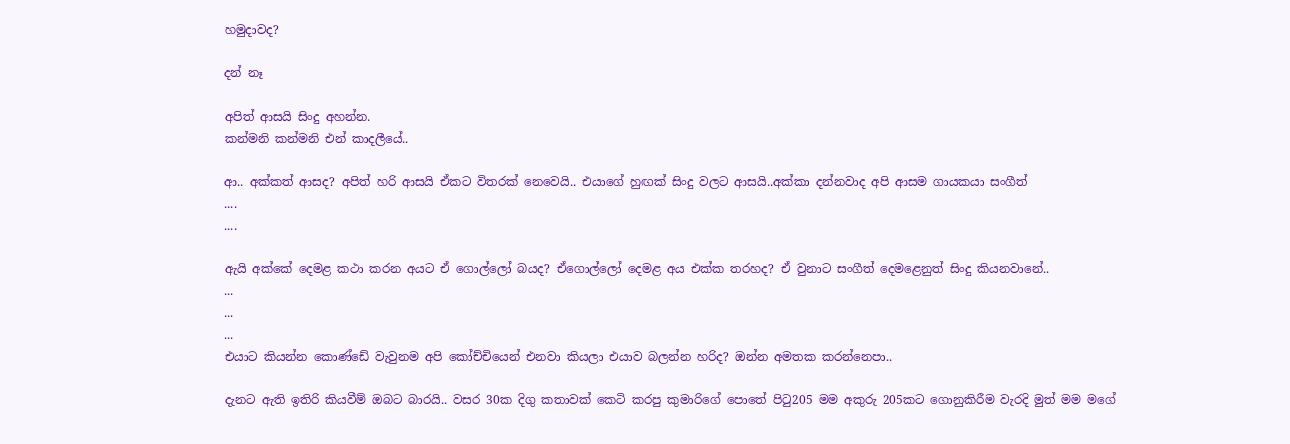හමුදාවද?

දන් නෑ

අපිත් ආසයි සිංදු අහන්න.
කන්මනි කන්මනි එන් කාදලීයේ..

ආ.. අක්කත් ආසද? අපිත් හරි ආසයි ඒකට විතරක් නෙවෙයි.. එයාගේ හුඟක් සිංදු වලට ආසයි..අක්කා දන්නවාද අපි ආසම ගායකයා සංගීත්
....
....

ඇයි අක්කේ දෙමළ කථා කරන අයට ඒ ගොල්ලෝ බයද? ඒගොල්ලෝ දෙමළ අය එක්ක තරහද? ඒ වුනාට සංගීත් දෙමළෙනුත් සිංදු කියනවානේ..
...
...
...
එයාට කියන්න කොණ්ඩේ වැවුනම අපි කෝච්චියෙන් එනවා කියලා එයාව බලන්න හරිද? ඔන්න අමතක කරන්නෙපා..

දැනට ඇති ඉතිරි කියවීම් ඔබට බාරයි.. වසර 30ක දිගු කතාවක් කෙටි කරපු කුමාරිගේ පොතේ පිටු205 මම අකුරු 205කට ගොනුකිරීම වැරදි මුත් මම මගේ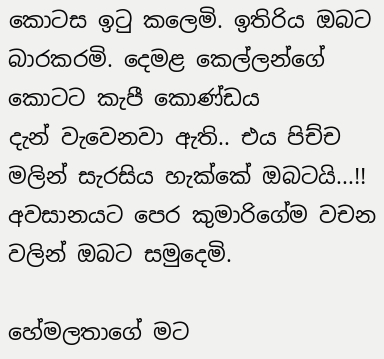කොටස ඉටු කලෙමි. ඉතිරිය ඔබට බාරකරමි. දෙමළ කෙල්ලන්ගේ කොටට කැපී කොණ්ඩය දැන් ‍වැවෙනවා ඇති.. එය පිච්ච මලින් සැරසිය හැක්කේ ඔබටයි...!!
අවසානයට පෙර කුමාරිගේම වචන වලින් ඔබට සමුදෙමි.

හේමලතාගේ මට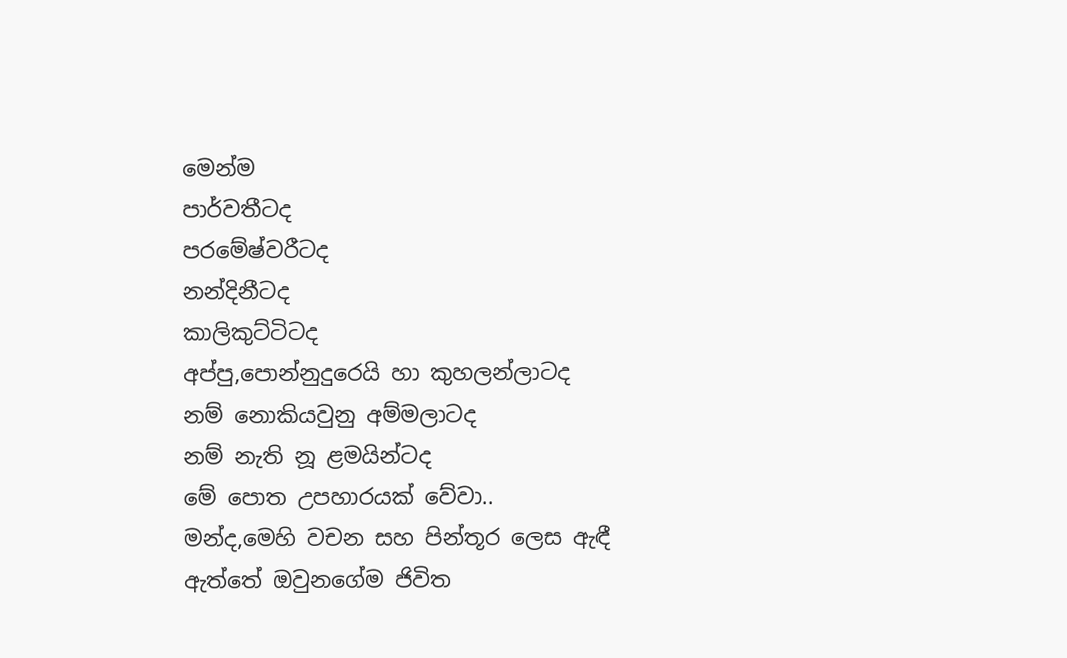මෙන්ම
පාර්වතීටද
පරමේෂ්වරීටද
නන්දිනීටද
කාලිකුට්ටිටද
අප්පු,පොන්නුදුරෙයි හා කුහලන්ලාටද
නම් නොකියවුනු අම්මලාටද
නම් නැති නූ ළමයින්ටද
මේ පොත උපහාරයක් වේවා..
මන්ද,මෙහි වචන සහ පින්තූර ලෙස ඇඳී ඇත්තේ ඔවුනගේම ජිවිත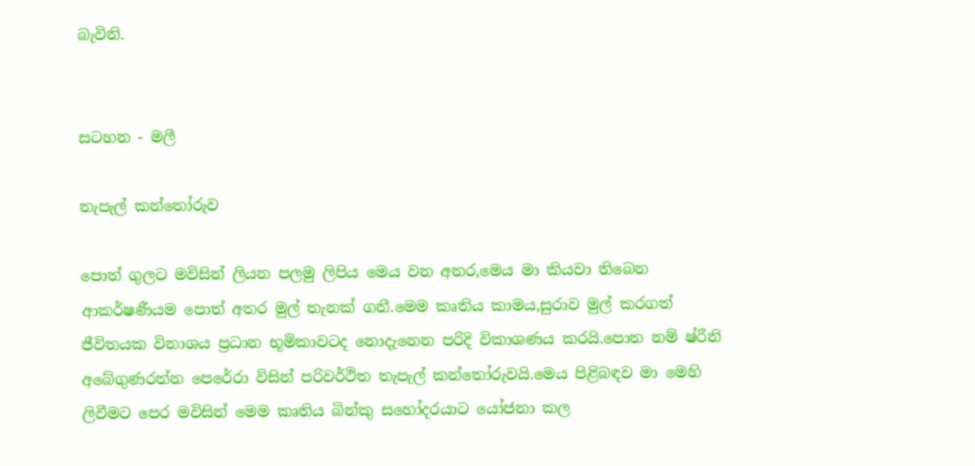බැවිනි.


සටහන - මලී

තැපැල් කන්තෝරුව

පොත් ගුලට මවිසින් ලියන පලමු ලිපිය මෙය වන අතර,මෙය මා කියවා තිබෙන ආකර්ෂණීයම පොත් අතර මුල් තැනක් ගනී.මෙම කෘතිය කාමය,සුරාව මුල් කරගත් ජීවිතයක විනාශය ප්‍රධාන භූමිකාවටද නොදැනෙන පරිදි විකාශණය කරයි.පොත නම් ෂ්රීනි අබේගුණරත්න පෙරේරා විසින් පරිවර්ථිත තැපැල් කන්තෝරුවයි.මෙය පිළිබඳව මා මෙහි ලිවීමට පෙර මවිසින් මෙම කෘතිය බින්කු සහෝදරයාට යෝජනා කල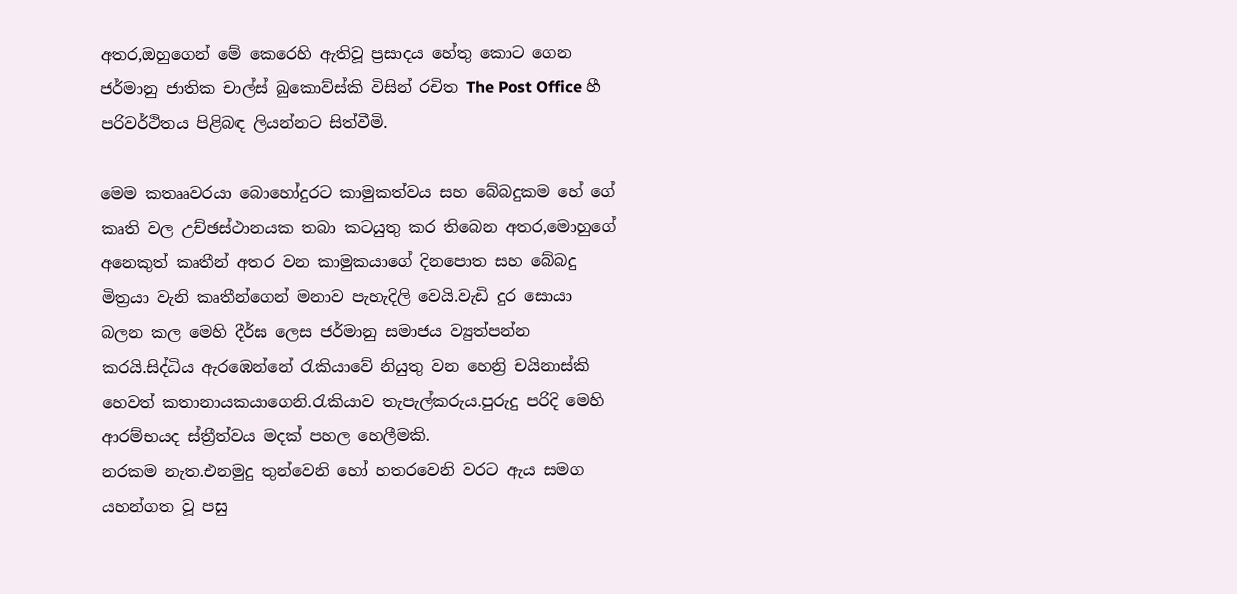අතර,ඔහුගෙන් මේ කෙරෙහි ඇතිවූ ප්‍රසාදය හේතු කොට ගෙන ජර්මානු ජාතික චාල්ස් බුකොව්ස්කි විසින් රචිත The Post Office හී පරිවර්ථිතය පිළිබඳ ලියන්නට සිත්වීමි.

මෙම කතෲවරයා බොහෝදුරට කාමුකත්වය සහ බේබදුකම හේ ගේ කෘති වල උච්ඡස්ථානයක තබා කටයුතු කර තිබෙන අතර,මොහුගේ අනෙකුත් කෘතීන් අතර වන කාමුකයාගේ දිනපොත සහ බේබදු මිත්‍රයා වැනි කෘතීන්ගෙන් මනාව පැහැදිලි වෙයි.වැඩි දුර සොයා බලන කල මෙහි දීර්ඝ ලෙස ජර්මානු සමාජය ව්‍යුත්පන්න කරයි.සිද්ධිය ඇරඹෙන්නේ රැකියාවේ නියුතු වන හෙන්‍රි චයිනාස්කි හෙවත් කතානායකයාගෙනි.රැකියාව තැපැල්කරුය.පුරුදු පරිදි මෙහි ආරම්භයද ස්ත්‍රීත්වය මදක් පහල හෙලීමකි.
නරකම නැත.එනමුදු තුන්වෙනි හෝ හතරවෙනි වරට ඇය සමග යහන්ගත වූ පසු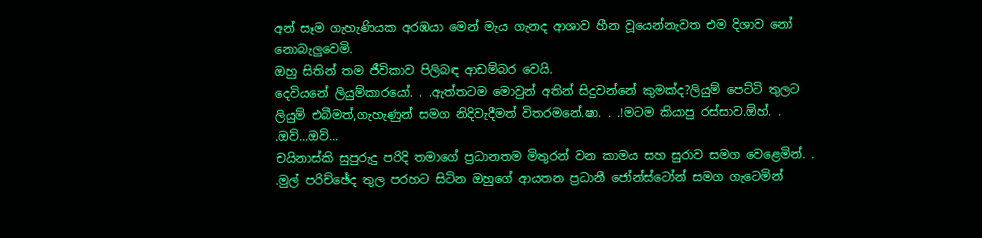අන් සෑම ගැහැණියක අරඹයා මෙන් මැය ගැනද ආශාව හීන වූයෙන්නැවත එම දිශාව නෝ නොබැලුවෙමි.
ඔහු සිතින් තම ජීවිකාව පිලිබඳ ආඩම්බර වෙයි.
දෙවියනේ ලියුම්කාරයෝ. . .ඇත්තටම මොවුන් අතින් සිදුවන්නේ කුමක්ද?ලියුම් පෙට්ටි තුලට ලියුම් එබීමත්,ගැහැණුන් සමග නිදිවැදීමත් විතරමනේ.ෂා. . .!මටම කියාපු රස්සාව.ඕහ්. . .ඔව්...ඔව්...
චයිනාස්කි සුපුරුදු පරිදි තමාගේ ප්‍රධානතම මිතුරන් වන කාමය සහ සුරාව සමග වෙළෙමින්. . .මුල් පරිච්ඡේද තුල පරහට සිටින ඔහුගේ ආයතන ප්‍රධානී ජෝන්ස්ටෝන් සමග ගැටෙමින්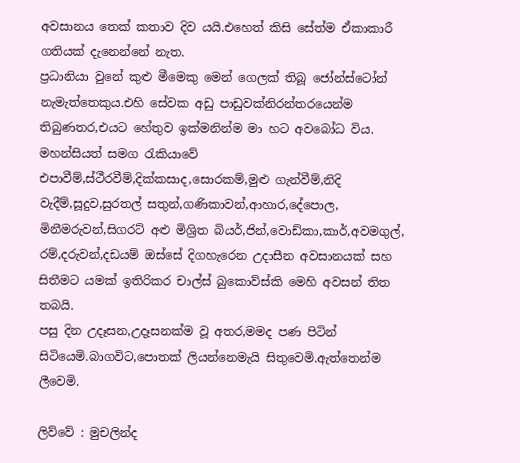අවසානය තෙක් කතාව දිව යයි.එහෙත් කිසි සේත්ම ඒකාකාරී ගතියක් දැනෙන්නේ නැත.
ප්‍රධානියා වුනේ කුළු මීමෙකු මෙන් ගෙලක් තිබූ ජෝන්ස්ටෝන් නැමැත්තෙකුය.එහි සේවක අඩු පාඩුවක්නිරන්තරයෙන්ම තිබුණතර,එයට හේතුව ඉක්මනින්ම මා හට අවබෝධ විය.
මහන්සියත් සමග රැකියාවේ එපාවීම්,ස්ථීරවීම්,දික්කසාද,සොරකම්,මුළු ගැන්වීම්,නිදි වැදීම්,සූදුව,සුරතල් සතුන්,ගණිකාවන්,ආහාර,දේපොල, මිනීමරුවන්,සිගරට් අළු මිශ්‍රිත බියර්,ජින්,වොඩ්කා,කාර්,අවමගුල්, රම්,දරුවන්,දඩයම් ඔස්සේ දිගහැරෙන උදාසීන අවසානයක් සහ සිතීමට යමක් ඉතිරිකර චාල්ස් බුකොව්ස්කි මෙහි අවසන් තිත තබයි.
පසු දින උදෑසන,උදෑසනක්ම වූ අතර,මමද පණ පිටින් සිටියෙමි.බාගවිට,පොතක් ලියන්නෙමැයි සිතුවෙමි.ඇත්තෙන්ම ලීවෙමි.

ලිව්වේ : මුචලින්ද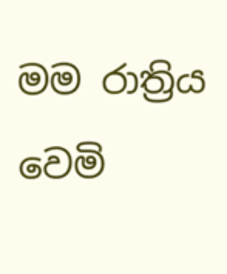මම රාත්‍රිය වෙමි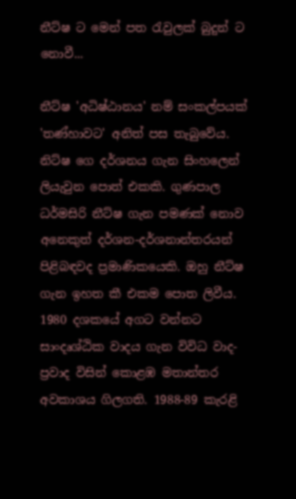නීට්ෂ ට මෙන් පත රැවුලක් බුදුන් ට නොවී...

නීට්ෂ 'අධිෂ්ඨානය' නම් සංකල්පයක් 'තණ්හාවට' අනිත් පස තැබුවේය. නිට්ෂ ගෙ දර්ශනය ගැන සිංහලෙන් ලියැවුන පොත් එකකි. ගුණපාල ධර්මසිරි නීට්ෂ ගැන පමණක් නොව අනෙකුත් දර්ශන-දර්ශනාන්තරයන් පිළිබඳවද ප්‍රමාණිකයෙකි. ඔහු නීට්ෂ ගැන ඉහත කී එකම පොත ලිවීය. 1980 දශකයේ අගට වන්නට සාංදෘශ්ඨික වාදය ගැන විවිධ වාද-ප්‍රවාද විසින් කොළඹ මතාන්තර අවකාශය ගිලගති. 1988-89 කැරළි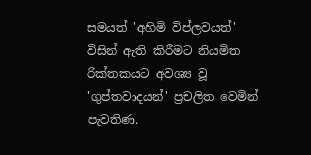සමයත් 'අහිමි විප්ලවයත්' විසින් ඇති කිරීමට නියමිත රික්තකයට අවශ්‍ය වූ 'ගුප්තවාදයන්' ප්‍රචලිත වෙමින් පැවතිණ.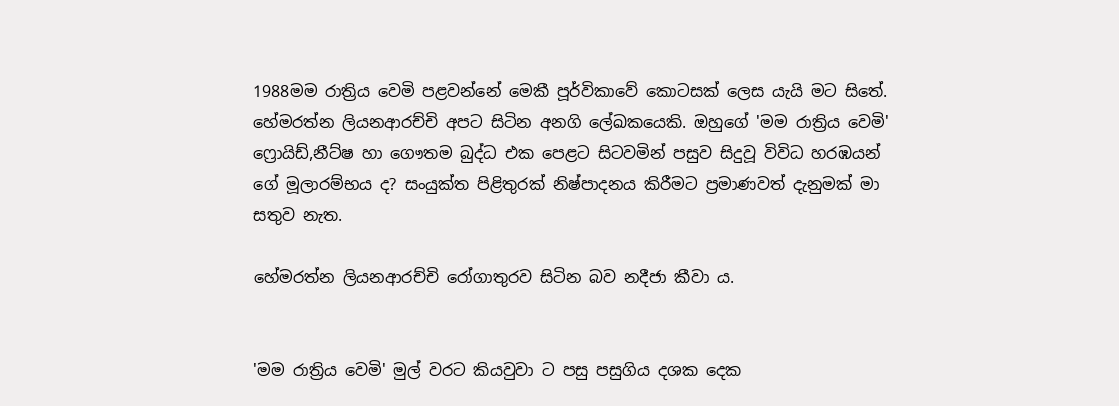1988මම රාත්‍රිය වෙමි පළවන්නේ මෙකී පූර්විකාවේ කොටසක් ලෙස යැයි මට සිතේ. හේමරත්න ලියනආරච්චි අපට සිටින අනගි ලේඛකයෙකි. ඔහුගේ 'මම රාත්‍රිය වෙමි' ෆ්‍රොයිඩ්,නීට්ෂ හා ගෞතම බුද්ධ එක පෙළට සිටවමින් පසුව සිදුවූ විවිධ හරඹයන් ගේ මූලාරම්භය ද? සංයුක්ත පිළිතුරක් නිෂ්පාදනය කිරීමට ප්‍රමාණවත් දැනුමක් මා සතුව නැත.

හේමරත්න ලියනආරච්චි රෝගාතුරව සිටින බව නදීජා කීවා ය.


'මම රාත්‍රිය වෙමි' මුල් වරට කියවුවා ට පසු පසුගිය දශක දෙක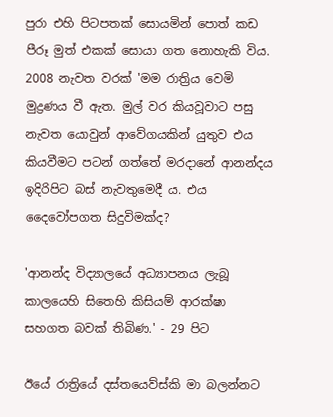පුරා එහි පිටපතක් සොයමින් පොත් කඩ පීරූ මුත් එකක් සොයා ගත නොහැකි විය. 2008 නැවත වරක් 'මම රාත්‍රිය වෙමි මුද්‍රණය වී ඇත. මුල් වර කියවූවාට පසු නැවත යොවුන් ආවේගයකින් යුතුව එය කියවීමට පටන් ගත්තේ මරදානේ ආනන්දය ඉදිරිපිට බස් නැවතුමෙදී ය. එය දෛවෝපගත සිදුවිමක්ද?

'ආනන්ද විද්‍යාලයේ අධ්‍යාපනය ලැබූ කාලයෙහි සිතෙහි කිසියම් ආරක්ෂා සහගත බවක් තිබිණ.' - 29 පිට

ඊයේ රාත්‍රියේ දස්තයෙව්ස්කි මා බලන්නට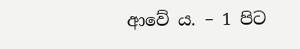ආවේ ය. – 1 පිට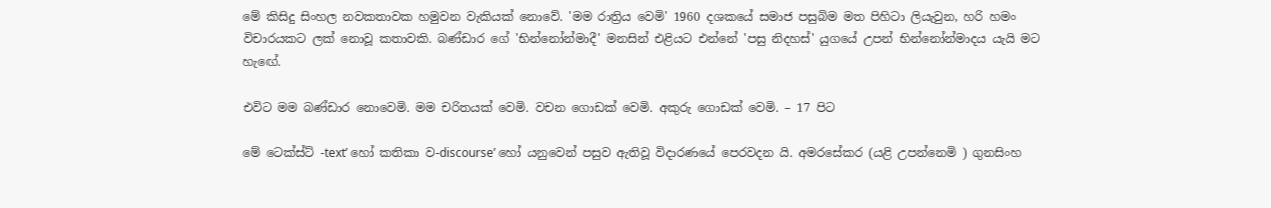මේ කිසිදු සිංහල නවකතාවක හමුවන වැකියක් නොවේ. 'මම රාත්‍රිය වෙමි' 1960 දශකයේ සමාජ පසුබිම මත පිහිටා ලියැවුන, හරි හමං විචාරයකට ලක් නොවූ කතාවකි. බණ්ඩාර ගේ 'භින්නෝන්මාදී' මනසින් එළියට එන්නේ 'පසු නිදහස්' යුගයේ උපන් භින්නෝන්මාදය යැයි මට හැඟේ.

එවිට මම බණ්ඩාර නොවෙමි. මම චරිතයක් වෙමි. වචන ගොඩක් වෙමි. අකුරු ගොඩක් වෙමි. – 17 පිට

මේ ටෙක්ස්ට් -text’ හෝ කතිකා ව-discourse’ හෝ යනුවෙන් පසුව ඇතිවූ විදාරණයේ පෙරවදන යි. අමරසේකර (යළි උපන්නෙමි ) ගුනසිංහ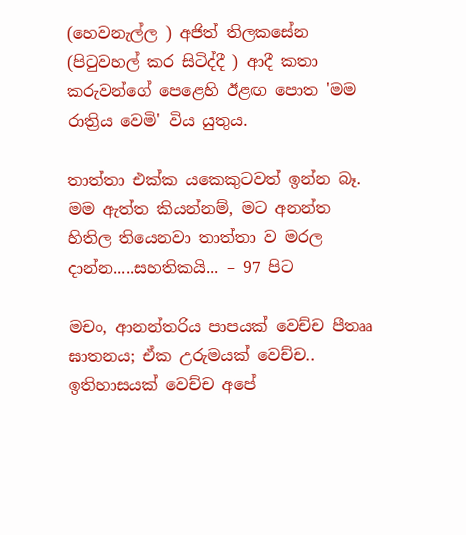(හෙවනැල්ල ) අජිත් තිලකසේන (පිටුවහල් කර සිටිද්දී ) ආදී කතා කරුවන්ගේ පෙළෙහි ඊළඟ පොත 'මම රාත්‍රිය වෙමි' විය යුතුය.

තාත්තා එක්ක යකෙකුටවත් ඉන්න බෑ. මම ඇත්ත කියන්නම්, මට අනන්ත හිතිල තියෙනවා තාත්තා ව මරල දාන්න.....සහතිකයි... – 97 පිට

මචං, ආනන්තරිය පාපයක් වෙච්ච පීතෲ ඝාතනය; ඒක උරුමයක් වෙච්ච.. ඉතිහාසයක් වෙච්ච අපේ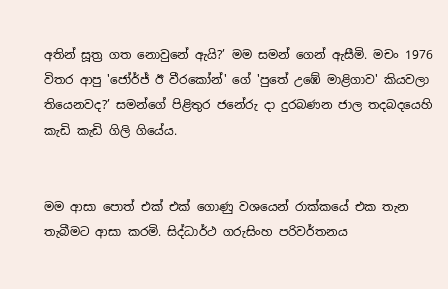අතින් සූත්‍ර ගත නොවුනේ ඇයි?’ මම සමන් ගෙන් ඇසීමි. මචං 1976 විතර ආපු 'ජෝර්ජ් ඊ වීරකෝන්' ගේ 'පුතේ උඹේ මාළිගාව' කියවලා තියෙනවද?’ සමන්ගේ පිළිතුර ජනේරු දා දුරබණන ජාල තදබදයෙහි කැඩි කැඩි ගිලි ගියේය.


මම ආසා පොත් එක් එක් ගොණු වශයෙන් රාක්කයේ එක තැන තැබීමට ආසා කරමි. සිද්ධාර්ථ ගරුසිංහ පරිවර්තනය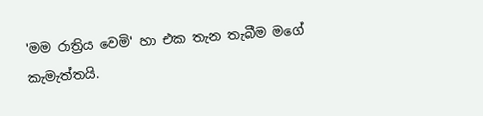'මම රාත්‍රිය වෙමි' හා එක තැන තැබීම මගේ කැමැත්තයි.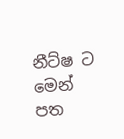නීට්ෂ ට මෙන් පත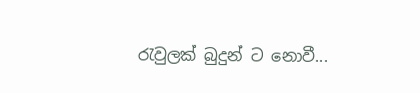රැවුලක් බුදුන් ට නොවී...